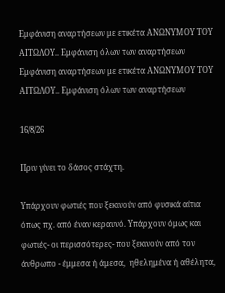Εμφάνιση αναρτήσεων με ετικέτα ΑΝΩΝΥΜΟΥ ΤΟΥ ΑΙΤΩΛΟΥ.. Εμφάνιση όλων των αναρτήσεων
Εμφάνιση αναρτήσεων με ετικέτα ΑΝΩΝΥΜΟΥ ΤΟΥ ΑΙΤΩΛΟΥ.. Εμφάνιση όλων των αναρτήσεων

16/8/26

Πριν γίνει το δάσος στάχτη.

Υπάρχουν φωτιές που ξεκινούν από φυσικά αίτια όπως πχ. από έναν κεραυνό. Υπάρχουν όμως και φωτιές- οι περισσότερες- που ξεκινούν από τον άνθρωπο - έμμεσα ή άμεσα,  ηθελημένα ή αθέλητα,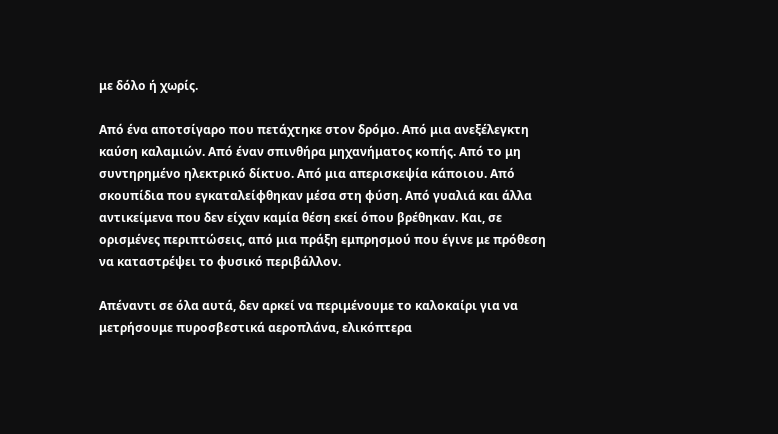με δόλο ή χωρίς.

Από ένα αποτσίγαρο που πετάχτηκε στον δρόμο. Από μια ανεξέλεγκτη καύση καλαμιών. Από έναν σπινθήρα μηχανήματος κοπής. Από το μη συντηρημένο ηλεκτρικό δίκτυο. Από μια απερισκεψία κάποιου. Από σκουπίδια που εγκαταλείφθηκαν μέσα στη φύση. Από γυαλιά και άλλα αντικείμενα που δεν είχαν καμία θέση εκεί όπου βρέθηκαν. Και, σε ορισμένες περιπτώσεις, από μια πράξη εμπρησμού που έγινε με πρόθεση να καταστρέψει το φυσικό περιβάλλον.

Απέναντι σε όλα αυτά, δεν αρκεί να περιμένουμε το καλοκαίρι για να μετρήσουμε πυροσβεστικά αεροπλάνα, ελικόπτερα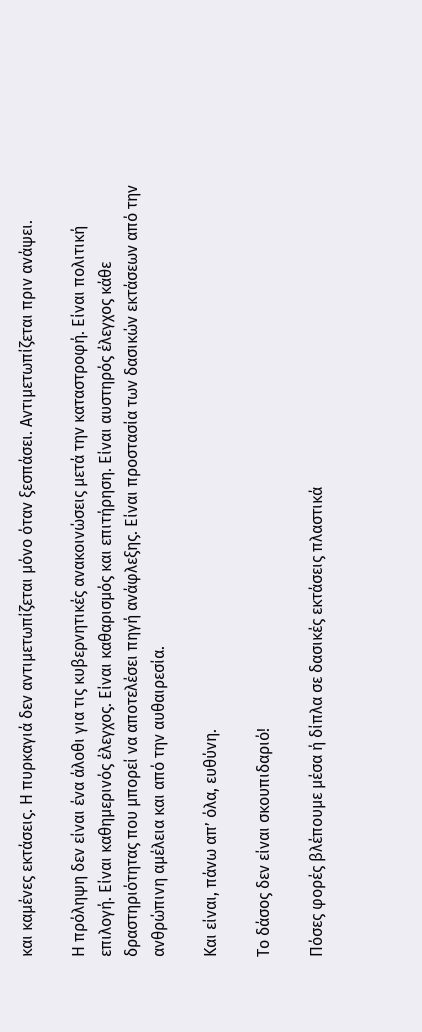και καμένες εκτάσεις. Η πυρκαγιά δεν αντιμετωπίζεται μόνο όταν ξεσπάσει. Αντιμετωπίζεται πριν ανάψει.

Η πρόληψη δεν είναι ένα άλοθι για τις κυβερνητικές ανακοινώσεις μετά την καταστροφή. Είναι πολιτική επιλογή. Είναι καθημερινός έλεγχος. Είναι καθαρισμός και επιτήρηση. Είναι αυστηρός έλεγχος κάθε δραστηριότητας που μπορεί να αποτελέσει πηγή ανάφλεξης. Είναι προστασία των δασικών εκτάσεων από την ανθρώπινη αμέλεια και από την αυθαιρεσία.

Και είναι, πάνω απ’ όλα, ευθύνη.

Το δάσος δεν είναι σκουπιδαριό!

Πόσες φορές βλέπουμε μέσα ή δίπλα σε δασικές εκτάσεις πλαστικά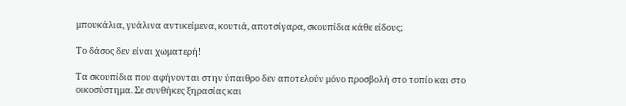μπουκάλια, γυάλινα αντικείμενα, κουτιά, αποτσίγαρα, σκουπίδια κάθε είδους;

Το δάσος δεν είναι χωματερή!

Τα σκουπίδια που αφήνονται στην ύπαιθρο δεν αποτελούν μόνο προσβολή στο τοπίο και στο οικοσύστημα. Σε συνθήκες ξηρασίας και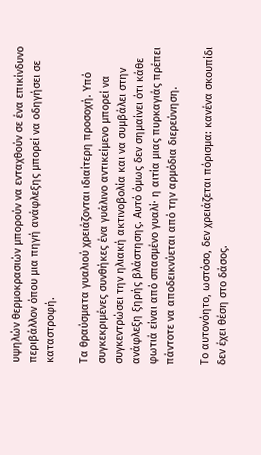υψηλών θερμοκρασιών μπορούν να ενταχθούν σε ένα επικίνδυνο περιβάλλον όπου μια πηγή ανάφλεξης μπορεί να οδηγήσει σε καταστροφή.

Τα θραύσματα γυαλιού χρειάζονται ιδιαίτερη προσοχή. Υπό συγκεκριμένες συνθήκες ένα γυάλινο αντικείμενο μπορεί να συγκεντρώσει την ηλιακή ακτινοβολία και να συμβάλει στην ανάφλεξη ξηρής βλάστησης. Αυτό όμως δεν σημαίνει ότι κάθε φωτιά είναι από σπασμένο γυαλί· η αιτία μιας πυρκαγιάς πρέπει πάντοτε να αποδεικνύεται από την αρμόδια διερεύνηση.

Το αυτονόητο, ωστόσο, δεν χρειάζεται πόρισμα: κανένα σκουπίδι δεν έχει θέση στο δάσος.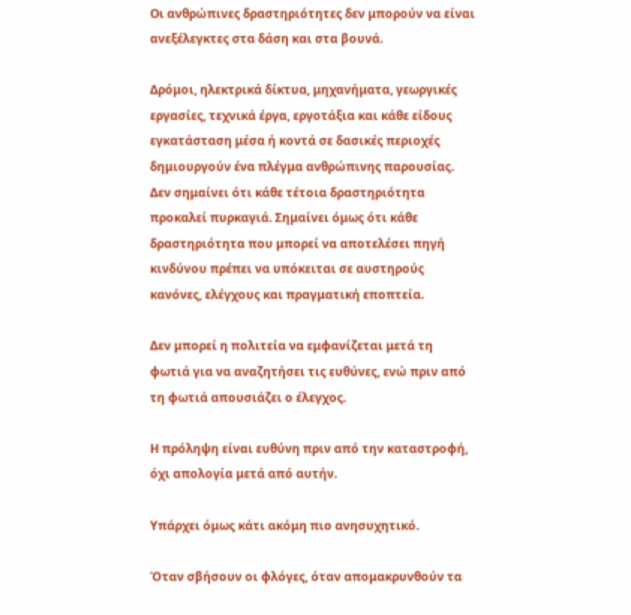Οι ανθρώπινες δραστηριότητες δεν μπορούν να είναι ανεξέλεγκτες στα δάση και στα βουνά.

Δρόμοι, ηλεκτρικά δίκτυα, μηχανήματα, γεωργικές εργασίες, τεχνικά έργα, εργοτάξια και κάθε είδους εγκατάσταση μέσα ή κοντά σε δασικές περιοχές δημιουργούν ένα πλέγμα ανθρώπινης παρουσίας. Δεν σημαίνει ότι κάθε τέτοια δραστηριότητα προκαλεί πυρκαγιά. Σημαίνει όμως ότι κάθε δραστηριότητα που μπορεί να αποτελέσει πηγή κινδύνου πρέπει να υπόκειται σε αυστηρούς κανόνες, ελέγχους και πραγματική εποπτεία.

Δεν μπορεί η πολιτεία να εμφανίζεται μετά τη φωτιά για να αναζητήσει τις ευθύνες, ενώ πριν από τη φωτιά απουσιάζει ο έλεγχος.

Η πρόληψη είναι ευθύνη πριν από την καταστροφή, όχι απολογία μετά από αυτήν.

Υπάρχει όμως κάτι ακόμη πιο ανησυχητικό.

Όταν σβήσουν οι φλόγες, όταν απομακρυνθούν τα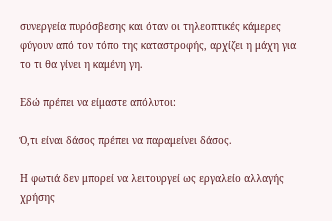συνεργεία πυρόσβεσης και όταν οι τηλεοπτικές κάμερες φύγουν από τον τόπο της καταστροφής, αρχίζει η μάχη για το τι θα γίνει η καμένη γη.

Εδώ πρέπει να είμαστε απόλυτοι:

Ό,τι είναι δάσος πρέπει να παραμείνει δάσος.

Η φωτιά δεν μπορεί να λειτουργεί ως εργαλείο αλλαγής χρήσης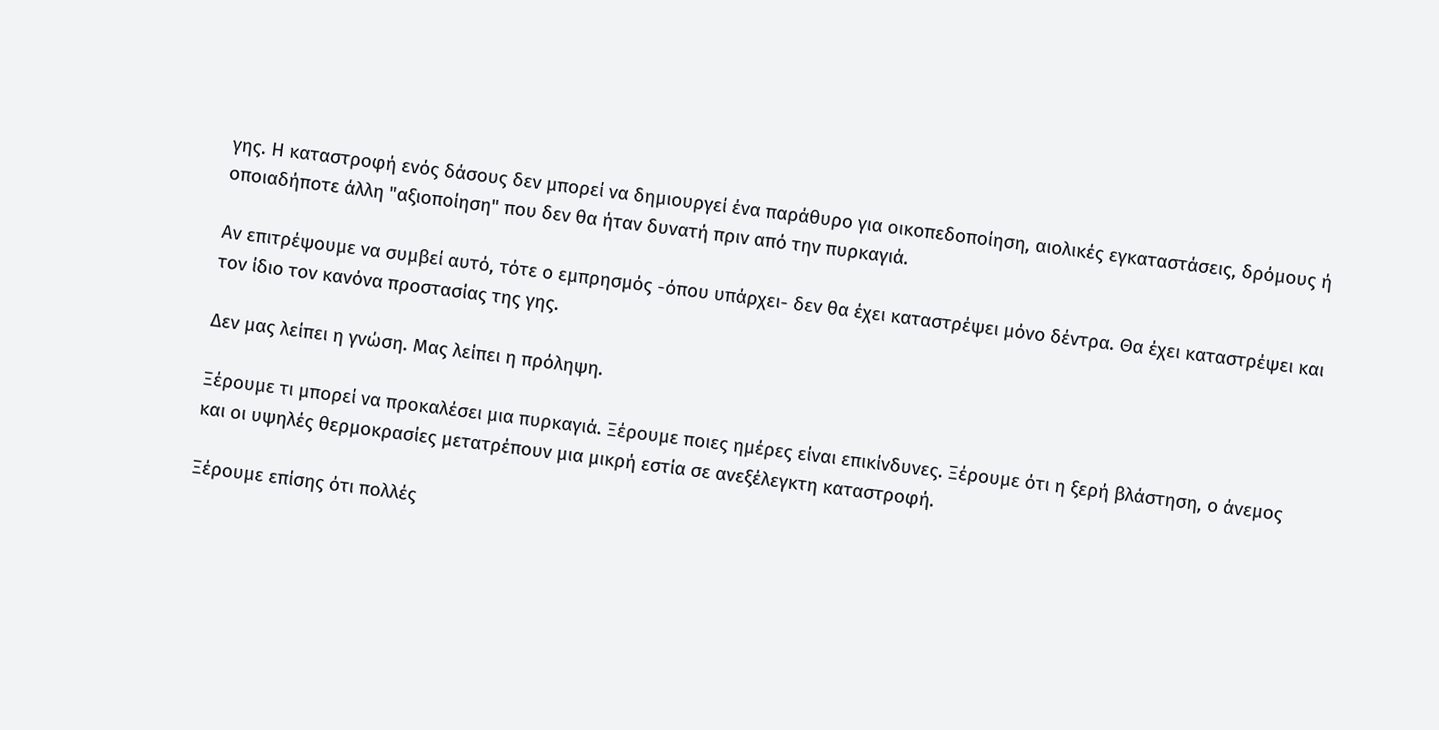γης. Η καταστροφή ενός δάσους δεν μπορεί να δημιουργεί ένα παράθυρο για οικοπεδοποίηση, αιολικές εγκαταστάσεις, δρόμους ή οποιαδήποτε άλλη "αξιοποίηση" που δεν θα ήταν δυνατή πριν από την πυρκαγιά.

Αν επιτρέψουμε να συμβεί αυτό, τότε ο εμπρησμός -όπου υπάρχει- δεν θα έχει καταστρέψει μόνο δέντρα. Θα έχει καταστρέψει και τον ίδιο τον κανόνα προστασίας της γης.

Δεν μας λείπει η γνώση. Μας λείπει η πρόληψη.

Ξέρουμε τι μπορεί να προκαλέσει μια πυρκαγιά. Ξέρουμε ποιες ημέρες είναι επικίνδυνες. Ξέρουμε ότι η ξερή βλάστηση, ο άνεμος και οι υψηλές θερμοκρασίες μετατρέπουν μια μικρή εστία σε ανεξέλεγκτη καταστροφή.

Ξέρουμε επίσης ότι πολλές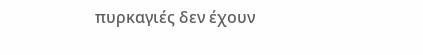πυρκαγιές δεν έχουν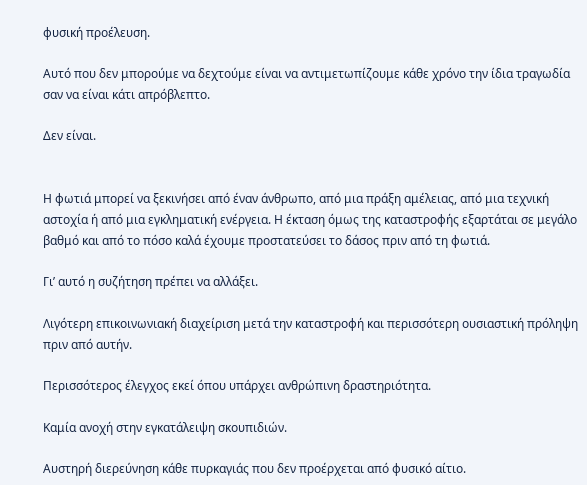φυσική προέλευση.

Αυτό που δεν μπορούμε να δεχτούμε είναι να αντιμετωπίζουμε κάθε χρόνο την ίδια τραγωδία σαν να είναι κάτι απρόβλεπτο.

Δεν είναι.


Η φωτιά μπορεί να ξεκινήσει από έναν άνθρωπο, από μια πράξη αμέλειας, από μια τεχνική αστοχία ή από μια εγκληματική ενέργεια. Η έκταση όμως της καταστροφής εξαρτάται σε μεγάλο βαθμό και από το πόσο καλά έχουμε προστατεύσει το δάσος πριν από τη φωτιά.

Γι’ αυτό η συζήτηση πρέπει να αλλάξει.

Λιγότερη επικοινωνιακή διαχείριση μετά την καταστροφή και περισσότερη ουσιαστική πρόληψη πριν από αυτήν.

Περισσότερος έλεγχος εκεί όπου υπάρχει ανθρώπινη δραστηριότητα.

Καμία ανοχή στην εγκατάλειψη σκουπιδιών.

Αυστηρή διερεύνηση κάθε πυρκαγιάς που δεν προέρχεται από φυσικό αίτιο.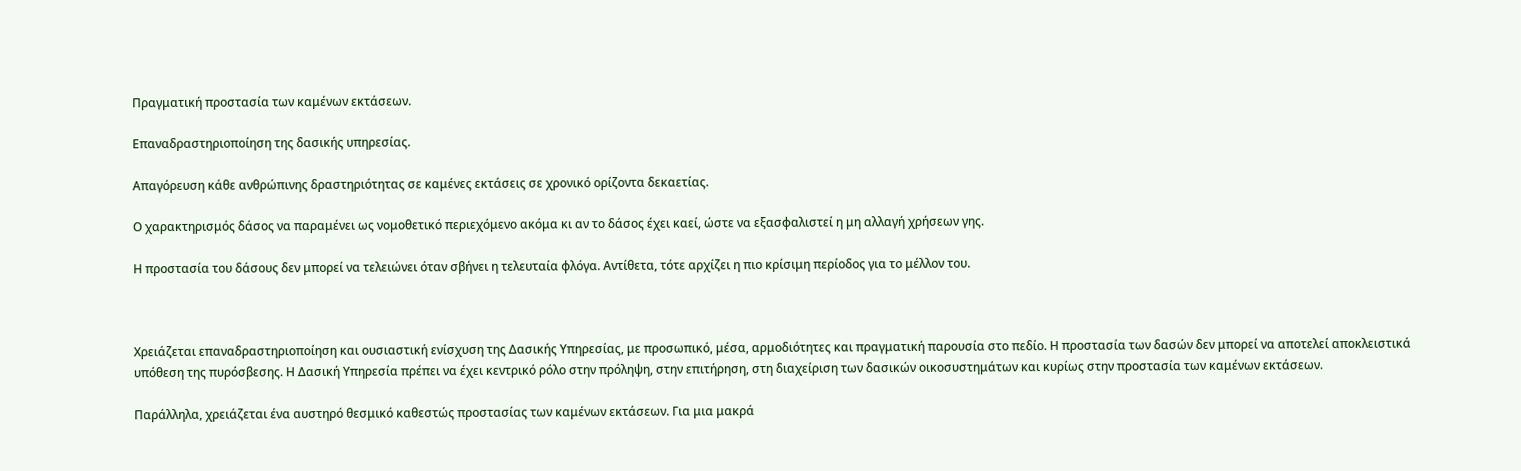Πραγματική προστασία των καμένων εκτάσεων.

Επαναδραστηριοποίηση της δασικής υπηρεσίας.

Απαγόρευση κάθε ανθρώπινης δραστηριότητας σε καμένες εκτάσεις σε χρονικό ορίζοντα δεκαετίας.

Ο χαρακτηρισμός δάσος να παραμένει ως νομοθετικό περιεχόμενο ακόμα κι αν το δάσος έχει καεί, ώστε να εξασφαλιστεί η μη αλλαγή χρήσεων γης.

Η προστασία του δάσους δεν μπορεί να τελειώνει όταν σβήνει η τελευταία φλόγα. Αντίθετα, τότε αρχίζει η πιο κρίσιμη περίοδος για το μέλλον του.



Χρειάζεται επαναδραστηριοποίηση και ουσιαστική ενίσχυση της Δασικής Υπηρεσίας, με προσωπικό, μέσα, αρμοδιότητες και πραγματική παρουσία στο πεδίο. Η προστασία των δασών δεν μπορεί να αποτελεί αποκλειστικά υπόθεση της πυρόσβεσης. Η Δασική Υπηρεσία πρέπει να έχει κεντρικό ρόλο στην πρόληψη, στην επιτήρηση, στη διαχείριση των δασικών οικοσυστημάτων και κυρίως στην προστασία των καμένων εκτάσεων.

Παράλληλα, χρειάζεται ένα αυστηρό θεσμικό καθεστώς προστασίας των καμένων εκτάσεων. Για μια μακρά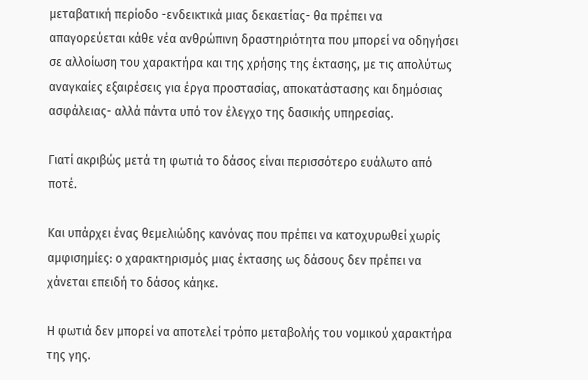μεταβατική περίοδο -ενδεικτικά μιας δεκαετίας- θα πρέπει να απαγορεύεται κάθε νέα ανθρώπινη δραστηριότητα που μπορεί να οδηγήσει σε αλλοίωση του χαρακτήρα και της χρήσης της έκτασης, με τις απολύτως αναγκαίες εξαιρέσεις για έργα προστασίας, αποκατάστασης και δημόσιας ασφάλειας- αλλά πάντα υπό τον έλεγχο της δασικής υπηρεσίας.

Γιατί ακριβώς μετά τη φωτιά το δάσος είναι περισσότερο ευάλωτο από ποτέ.

Και υπάρχει ένας θεμελιώδης κανόνας που πρέπει να κατοχυρωθεί χωρίς αμφισημίες: ο χαρακτηρισμός μιας έκτασης ως δάσους δεν πρέπει να χάνεται επειδή το δάσος κάηκε.

Η φωτιά δεν μπορεί να αποτελεί τρόπο μεταβολής του νομικού χαρακτήρα της γης.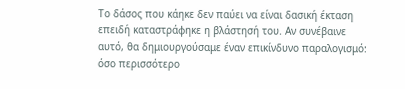Το δάσος που κάηκε δεν παύει να είναι δασική έκταση επειδή καταστράφηκε η βλάστησή του. Αν συνέβαινε αυτό, θα δημιουργούσαμε έναν επικίνδυνο παραλογισμό: όσο περισσότερο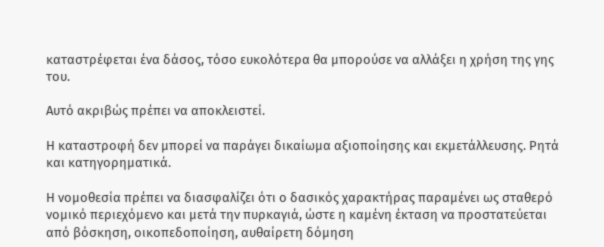καταστρέφεται ένα δάσος, τόσο ευκολότερα θα μπορούσε να αλλάξει η χρήση της γης του.

Αυτό ακριβώς πρέπει να αποκλειστεί.

Η καταστροφή δεν μπορεί να παράγει δικαίωμα αξιοποίησης και εκμετάλλευσης. Ρητά και κατηγορηματικά.

Η νομοθεσία πρέπει να διασφαλίζει ότι ο δασικός χαρακτήρας παραμένει ως σταθερό νομικό περιεχόμενο και μετά την πυρκαγιά, ώστε η καμένη έκταση να προστατεύεται από βόσκηση, οικοπεδοποίηση, αυθαίρετη δόμηση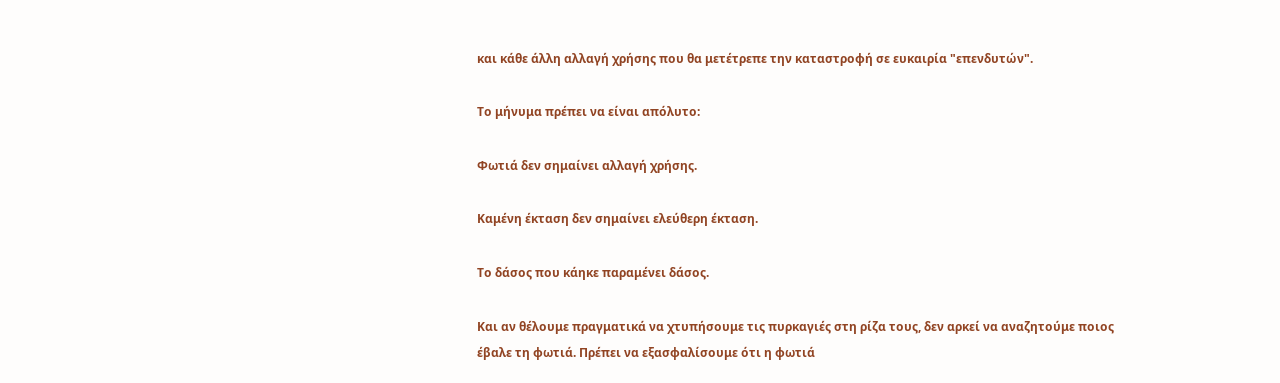και κάθε άλλη αλλαγή χρήσης που θα μετέτρεπε την καταστροφή σε ευκαιρία "επενδυτών".

Το μήνυμα πρέπει να είναι απόλυτο:

Φωτιά δεν σημαίνει αλλαγή χρήσης.

Καμένη έκταση δεν σημαίνει ελεύθερη έκταση.

Το δάσος που κάηκε παραμένει δάσος.

Και αν θέλουμε πραγματικά να χτυπήσουμε τις πυρκαγιές στη ρίζα τους, δεν αρκεί να αναζητούμε ποιος έβαλε τη φωτιά. Πρέπει να εξασφαλίσουμε ότι η φωτιά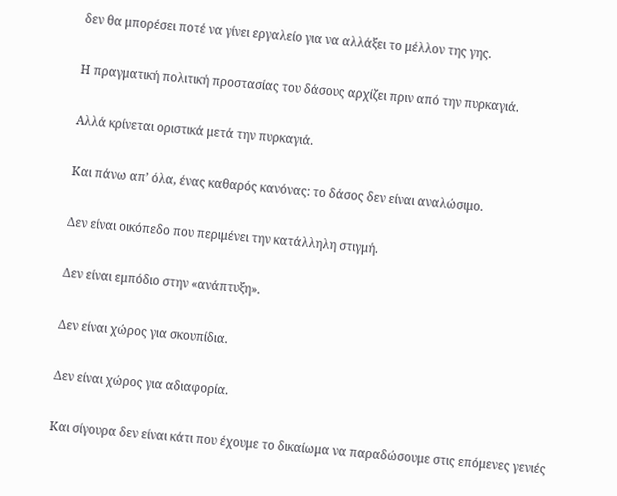δεν θα μπορέσει ποτέ να γίνει εργαλείο για να αλλάξει το μέλλον της γης.

Η πραγματική πολιτική προστασίας του δάσους αρχίζει πριν από την πυρκαγιά.

Αλλά κρίνεται οριστικά μετά την πυρκαγιά.

Και πάνω απ’ όλα, ένας καθαρός κανόνας: το δάσος δεν είναι αναλώσιμο.

Δεν είναι οικόπεδο που περιμένει την κατάλληλη στιγμή.

Δεν είναι εμπόδιο στην «ανάπτυξη».

Δεν είναι χώρος για σκουπίδια.

Δεν είναι χώρος για αδιαφορία.

Και σίγουρα δεν είναι κάτι που έχουμε το δικαίωμα να παραδώσουμε στις επόμενες γενιές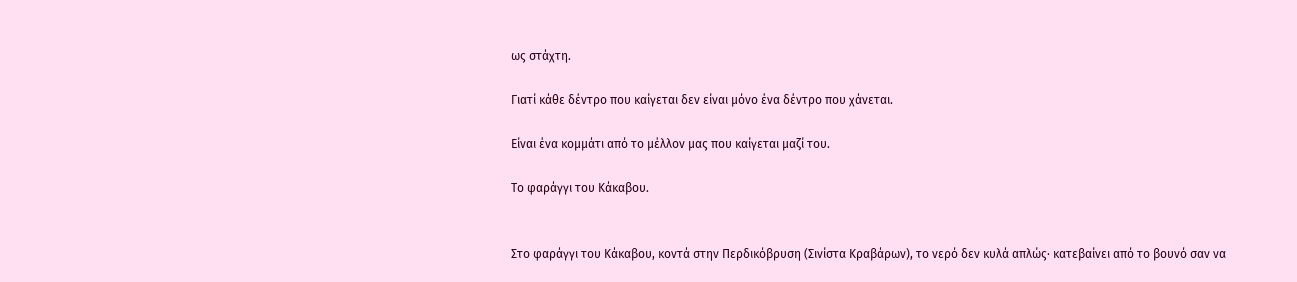ως στάχτη.

Γιατί κάθε δέντρο που καίγεται δεν είναι μόνο ένα δέντρο που χάνεται.

Είναι ένα κομμάτι από το μέλλον μας που καίγεται μαζί του.

Το φαράγγι του Κάκαβου.


Στο φαράγγι του Κάκαβου, κοντά στην Περδικόβρυση (Σινίστα Κραβάρων), το νερό δεν κυλά απλώς· κατεβαίνει από το βουνό σαν να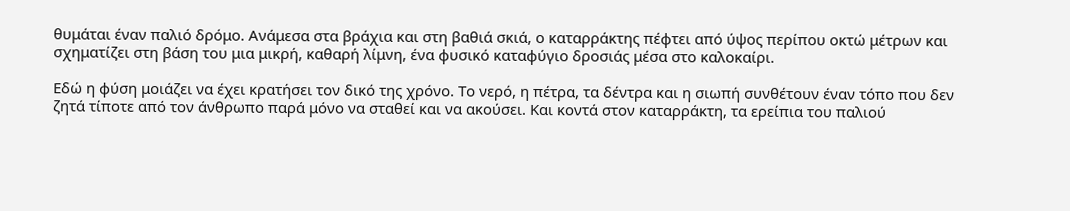θυμάται έναν παλιό δρόμο. Ανάμεσα στα βράχια και στη βαθιά σκιά, ο καταρράκτης πέφτει από ύψος περίπου οκτώ μέτρων και σχηματίζει στη βάση του μια μικρή, καθαρή λίμνη, ένα φυσικό καταφύγιο δροσιάς μέσα στο καλοκαίρι.

Εδώ η φύση μοιάζει να έχει κρατήσει τον δικό της χρόνο. Το νερό, η πέτρα, τα δέντρα και η σιωπή συνθέτουν έναν τόπο που δεν ζητά τίποτε από τον άνθρωπο παρά μόνο να σταθεί και να ακούσει. Και κοντά στον καταρράκτη, τα ερείπια του παλιού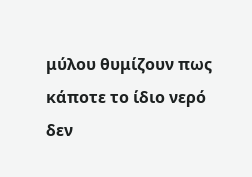μύλου θυμίζουν πως κάποτε το ίδιο νερό δεν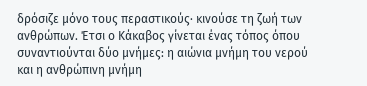δρόσιζε μόνο τους περαστικούς· κινούσε τη ζωή των ανθρώπων. Έτσι ο Κάκαβος γίνεται ένας τόπος όπου συναντιούνται δύο μνήμες: η αιώνια μνήμη του νερού και η ανθρώπινη μνήμη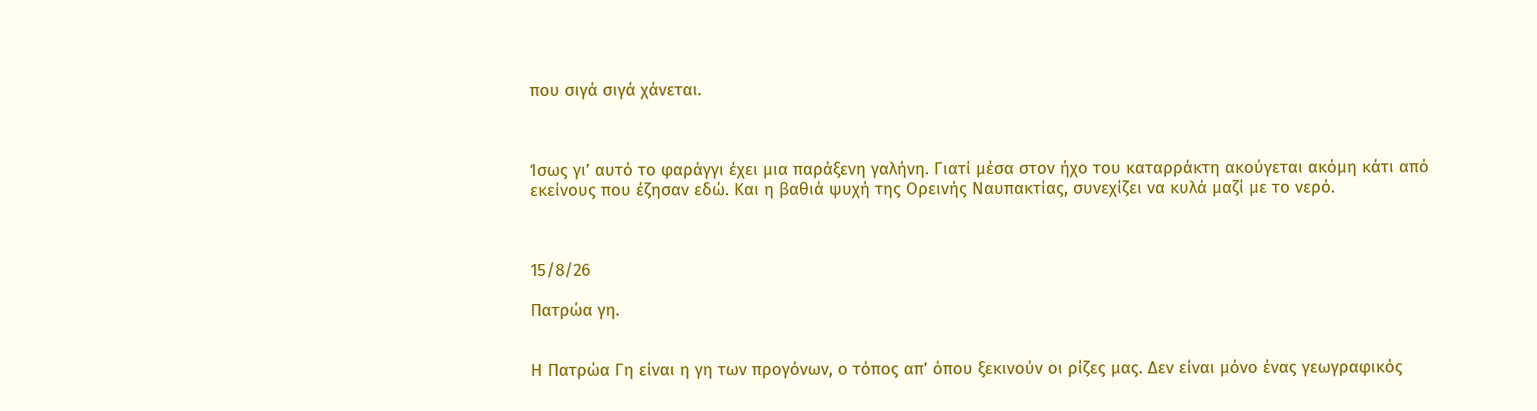που σιγά σιγά χάνεται.



Ίσως γι’ αυτό το φαράγγι έχει μια παράξενη γαλήνη. Γιατί μέσα στον ήχο του καταρράκτη ακούγεται ακόμη κάτι από εκείνους που έζησαν εδώ. Και η βαθιά ψυχή της Ορεινής Ναυπακτίας, συνεχίζει να κυλά μαζί με το νερό.



15/8/26

Πατρώα γη.


Η Πατρώα Γη είναι η γη των προγόνων, ο τόπος απ’ όπου ξεκινούν οι ρίζες μας. Δεν είναι μόνο ένας γεωγραφικός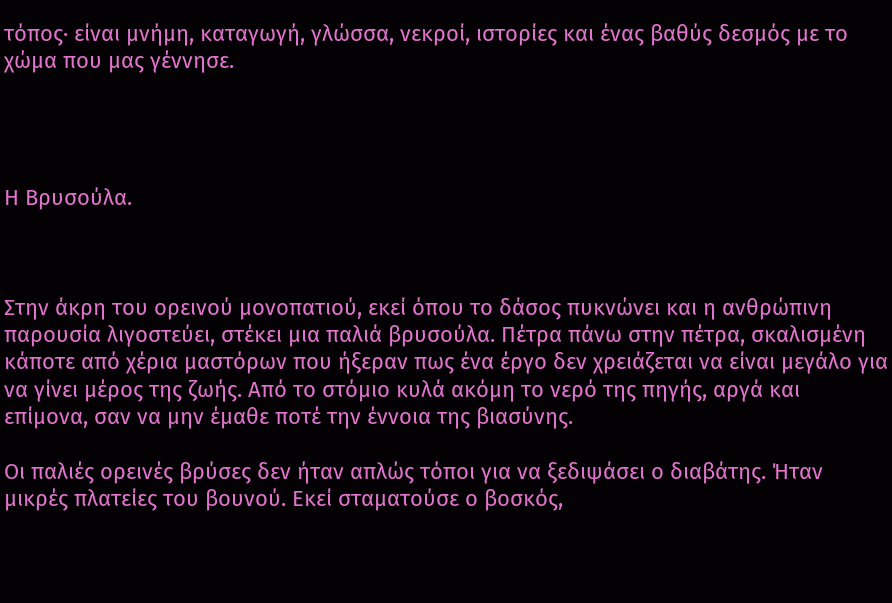τόπος· είναι μνήμη, καταγωγή, γλώσσα, νεκροί, ιστορίες και ένας βαθύς δεσμός με το χώμα που μας γέννησε.




Η Βρυσούλα.



Στην άκρη του ορεινού μονοπατιού, εκεί όπου το δάσος πυκνώνει και η ανθρώπινη παρουσία λιγοστεύει, στέκει μια παλιά βρυσούλα. Πέτρα πάνω στην πέτρα, σκαλισμένη κάποτε από χέρια μαστόρων που ήξεραν πως ένα έργο δεν χρειάζεται να είναι μεγάλο για να γίνει μέρος της ζωής. Από το στόμιο κυλά ακόμη το νερό της πηγής, αργά και επίμονα, σαν να μην έμαθε ποτέ την έννοια της βιασύνης.

Οι παλιές ορεινές βρύσες δεν ήταν απλώς τόποι για να ξεδιψάσει ο διαβάτης. Ήταν μικρές πλατείες του βουνού. Εκεί σταματούσε ο βοσκός,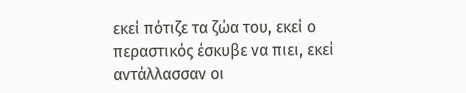εκεί πότιζε τα ζώα του, εκεί ο περαστικός έσκυβε να πιει, εκεί αντάλλασσαν οι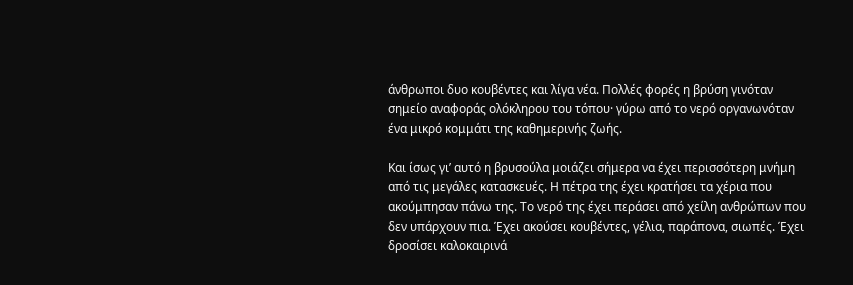άνθρωποι δυο κουβέντες και λίγα νέα. Πολλές φορές η βρύση γινόταν σημείο αναφοράς ολόκληρου του τόπου· γύρω από το νερό οργανωνόταν ένα μικρό κομμάτι της καθημερινής ζωής.

Και ίσως γι’ αυτό η βρυσούλα μοιάζει σήμερα να έχει περισσότερη μνήμη από τις μεγάλες κατασκευές. Η πέτρα της έχει κρατήσει τα χέρια που ακούμπησαν πάνω της. Το νερό της έχει περάσει από χείλη ανθρώπων που δεν υπάρχουν πια. Έχει ακούσει κουβέντες, γέλια, παράπονα, σιωπές. Έχει δροσίσει καλοκαιρινά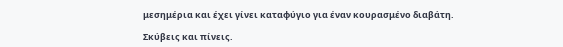μεσημέρια και έχει γίνει καταφύγιο για έναν κουρασμένο διαβάτη.

Σκύβεις και πίνεις.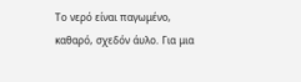Το νερό είναι παγωμένο, καθαρό, σχεδόν άυλο. Για μια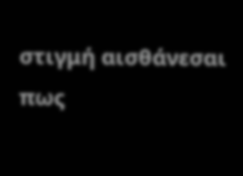στιγμή αισθάνεσαι πως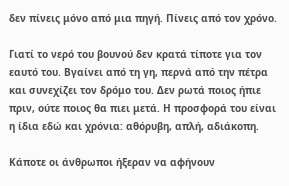δεν πίνεις μόνο από μια πηγή. Πίνεις από τον χρόνο.

Γιατί το νερό του βουνού δεν κρατά τίποτε για τον εαυτό του. Βγαίνει από τη γη, περνά από την πέτρα και συνεχίζει τον δρόμο του. Δεν ρωτά ποιος ήπιε πριν, ούτε ποιος θα πιει μετά. Η προσφορά του είναι η ίδια εδώ και χρόνια: αθόρυβη, απλή, αδιάκοπη.

Κάποτε οι άνθρωποι ήξεραν να αφήνουν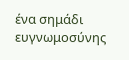ένα σημάδι ευγνωμοσύνης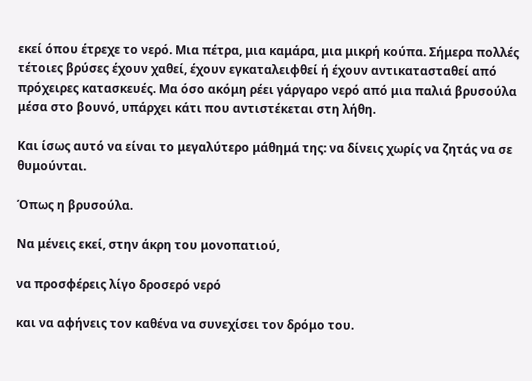εκεί όπου έτρεχε το νερό. Μια πέτρα, μια καμάρα, μια μικρή κούπα. Σήμερα πολλές τέτοιες βρύσες έχουν χαθεί, έχουν εγκαταλειφθεί ή έχουν αντικατασταθεί από πρόχειρες κατασκευές. Μα όσο ακόμη ρέει γάργαρο νερό από μια παλιά βρυσούλα μέσα στο βουνό, υπάρχει κάτι που αντιστέκεται στη λήθη.

Και ίσως αυτό να είναι το μεγαλύτερο μάθημά της: να δίνεις χωρίς να ζητάς να σε θυμούνται.

Όπως η βρυσούλα.

Να μένεις εκεί, στην άκρη του μονοπατιού,

να προσφέρεις λίγο δροσερό νερό

και να αφήνεις τον καθένα να συνεχίσει τον δρόμο του.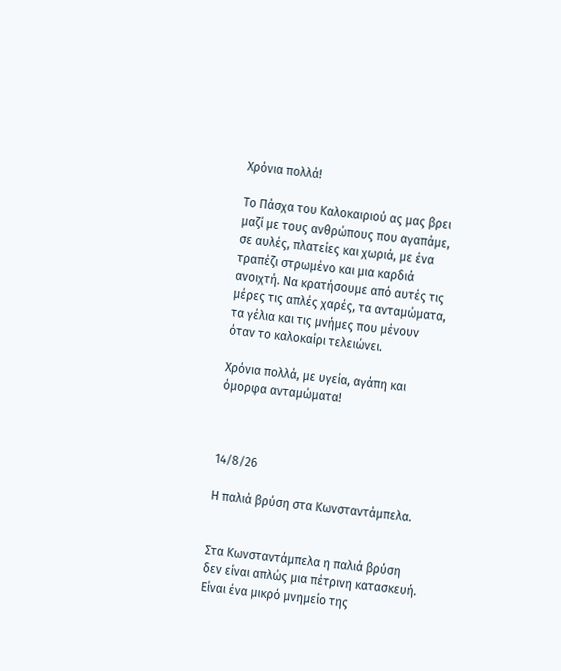Χρόνια πολλά!

Το Πάσχα του Καλοκαιριού ας μας βρει μαζί με τους ανθρώπους που αγαπάμε, σε αυλές, πλατείες και χωριά, με ένα τραπέζι στρωμένο και μια καρδιά ανοιχτή. Να κρατήσουμε από αυτές τις μέρες τις απλές χαρές, τα ανταμώματα, τα γέλια και τις μνήμες που μένουν όταν το καλοκαίρι τελειώνει.

Χρόνια πολλά, με υγεία, αγάπη και όμορφα ανταμώματα!



14/8/26

Η παλιά βρύση στα Κωνσταντάμπελα.


Στα Κωνσταντάμπελα η παλιά βρύση δεν είναι απλώς μια πέτρινη κατασκευή. Είναι ένα μικρό μνημείο της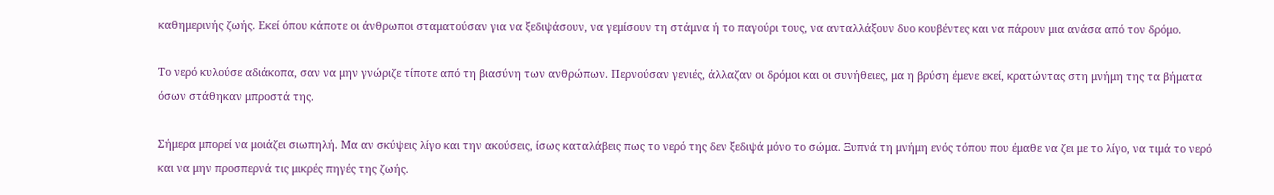καθημερινής ζωής. Εκεί όπου κάποτε οι άνθρωποι σταματούσαν για να ξεδιψάσουν, να γεμίσουν τη στάμνα ή το παγούρι τους, να ανταλλάξουν δυο κουβέντες και να πάρουν μια ανάσα από τον δρόμο.

Το νερό κυλούσε αδιάκοπα, σαν να μην γνώριζε τίποτε από τη βιασύνη των ανθρώπων. Περνούσαν γενιές, άλλαζαν οι δρόμοι και οι συνήθειες, μα η βρύση έμενε εκεί, κρατώντας στη μνήμη της τα βήματα όσων στάθηκαν μπροστά της.

Σήμερα μπορεί να μοιάζει σιωπηλή. Μα αν σκύψεις λίγο και την ακούσεις, ίσως καταλάβεις πως το νερό της δεν ξεδιψά μόνο το σώμα. Ξυπνά τη μνήμη ενός τόπου που έμαθε να ζει με το λίγο, να τιμά το νερό και να μην προσπερνά τις μικρές πηγές της ζωής.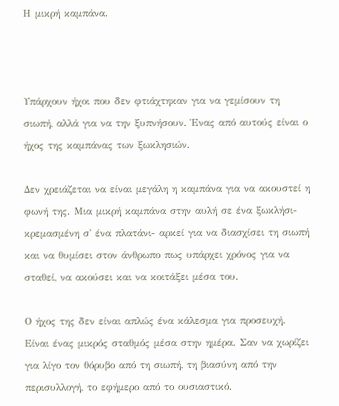Η μικρή καμπάνα.



Υπάρχουν ήχοι που δεν φτιάχτηκαν για να γεμίσουν τη σιωπή, αλλά για να την ξυπνήσουν. Ένας από αυτούς είναι ο ήχος της καμπάνας των ξωκλησιών.

Δεν χρειάζεται να είναι μεγάλη η καμπάνα για να ακουστεί η φωνή της. Μια μικρή καμπάνα στην αυλή σε ένα ξωκλήσι- κρεμασμένη σ' ένα πλατάνι- αρκεί για να διασχίσει τη σιωπή και να θυμίσει στον άνθρωπο πως υπάρχει χρόνος για να σταθεί, να ακούσει και να κοιτάξει μέσα του.

Ο ήχος της δεν είναι απλώς ένα κάλεσμα για προσευχή. Είναι ένας μικρός σταθμός μέσα στην ημέρα. Σαν να χωρίζει για λίγο τον θόρυβο από τη σιωπή, τη βιασύνη από την περισυλλογή, το εφήμερο από το ουσιαστικό.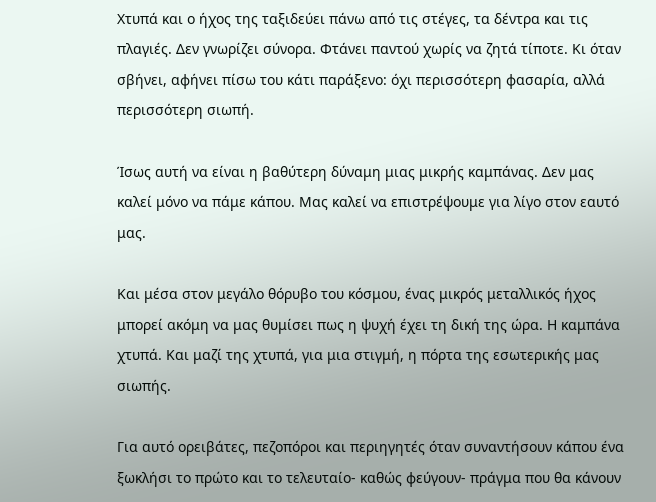Χτυπά και ο ήχος της ταξιδεύει πάνω από τις στέγες, τα δέντρα και τις πλαγιές. Δεν γνωρίζει σύνορα. Φτάνει παντού χωρίς να ζητά τίποτε. Κι όταν σβήνει, αφήνει πίσω του κάτι παράξενο: όχι περισσότερη φασαρία, αλλά περισσότερη σιωπή.

Ίσως αυτή να είναι η βαθύτερη δύναμη μιας μικρής καμπάνας. Δεν μας καλεί μόνο να πάμε κάπου. Μας καλεί να επιστρέψουμε για λίγο στον εαυτό μας.

Και μέσα στον μεγάλο θόρυβο του κόσμου, ένας μικρός μεταλλικός ήχος μπορεί ακόμη να μας θυμίσει πως η ψυχή έχει τη δική της ώρα. Η καμπάνα χτυπά. Και μαζί της χτυπά, για μια στιγμή, η πόρτα της εσωτερικής μας σιωπής.

Για αυτό ορειβάτες, πεζοπόροι και περιηγητές όταν συναντήσουν κάπου ένα ξωκλήσι το πρώτο και το τελευταίο- καθώς φεύγουν- πράγμα που θα κάνουν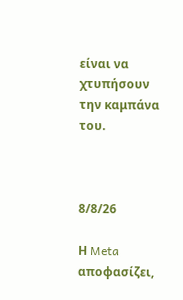είναι να χτυπήσουν την καμπάνα του.



8/8/26

Η Meta αποφασίζει,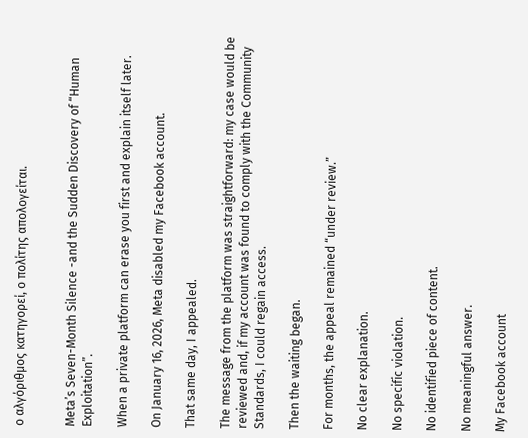ο αλγόριθμος κατηγορεί, ο πολίτης απολογείται.


Meta’s Seven-Month Silence -and the Sudden Discovery of “Human Exploitation”.

When a private platform can erase you first and explain itself later.

On January 16, 2026, Meta disabled my Facebook account.

That same day, I appealed.

The message from the platform was straightforward: my case would be reviewed and, if my account was found to comply with the Community Standards, I could regain access.

Then the waiting began.

For months, the appeal remained “under review.”

No clear explanation.

No specific violation.

No identified piece of content.

No meaningful answer.

My Facebook account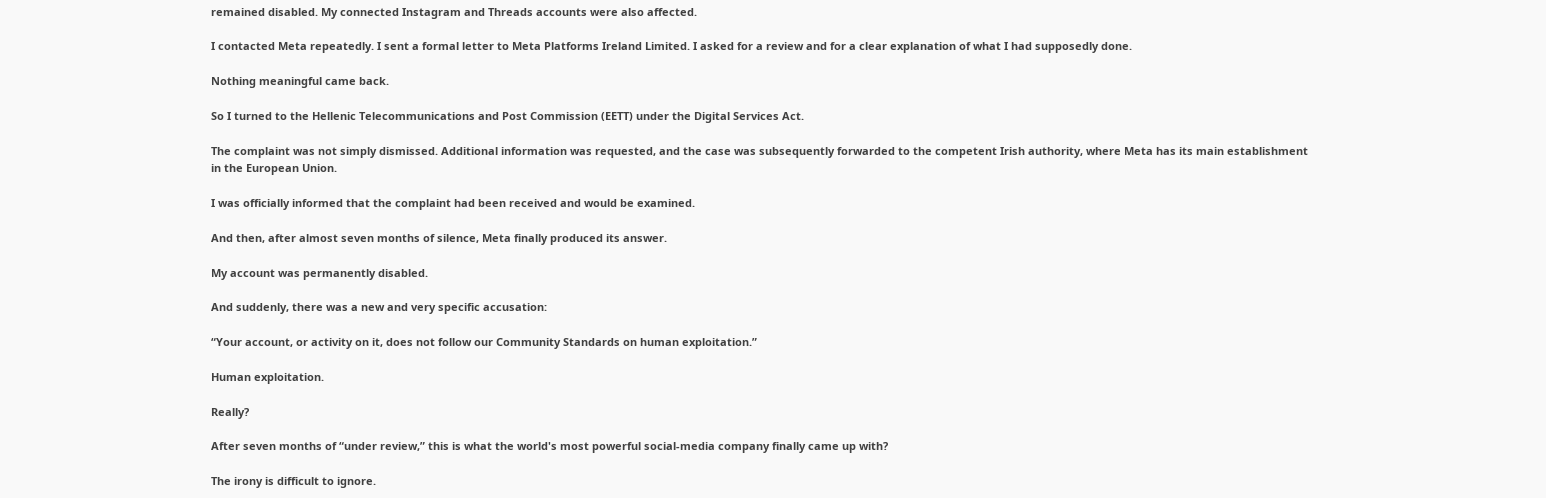remained disabled. My connected Instagram and Threads accounts were also affected.

I contacted Meta repeatedly. I sent a formal letter to Meta Platforms Ireland Limited. I asked for a review and for a clear explanation of what I had supposedly done.

Nothing meaningful came back.

So I turned to the Hellenic Telecommunications and Post Commission (EETT) under the Digital Services Act.

The complaint was not simply dismissed. Additional information was requested, and the case was subsequently forwarded to the competent Irish authority, where Meta has its main establishment in the European Union.

I was officially informed that the complaint had been received and would be examined.

And then, after almost seven months of silence, Meta finally produced its answer.

My account was permanently disabled.

And suddenly, there was a new and very specific accusation:

“Your account, or activity on it, does not follow our Community Standards on human exploitation.”

Human exploitation.

Really?

After seven months of “under review,” this is what the world's most powerful social-media company finally came up with?

The irony is difficult to ignore.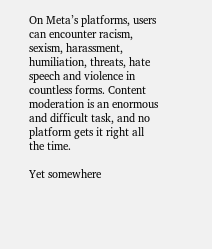On Meta’s platforms, users can encounter racism, sexism, harassment, humiliation, threats, hate speech and violence in countless forms. Content moderation is an enormous and difficult task, and no platform gets it right all the time.

Yet somewhere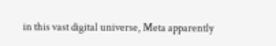in this vast digital universe, Meta apparently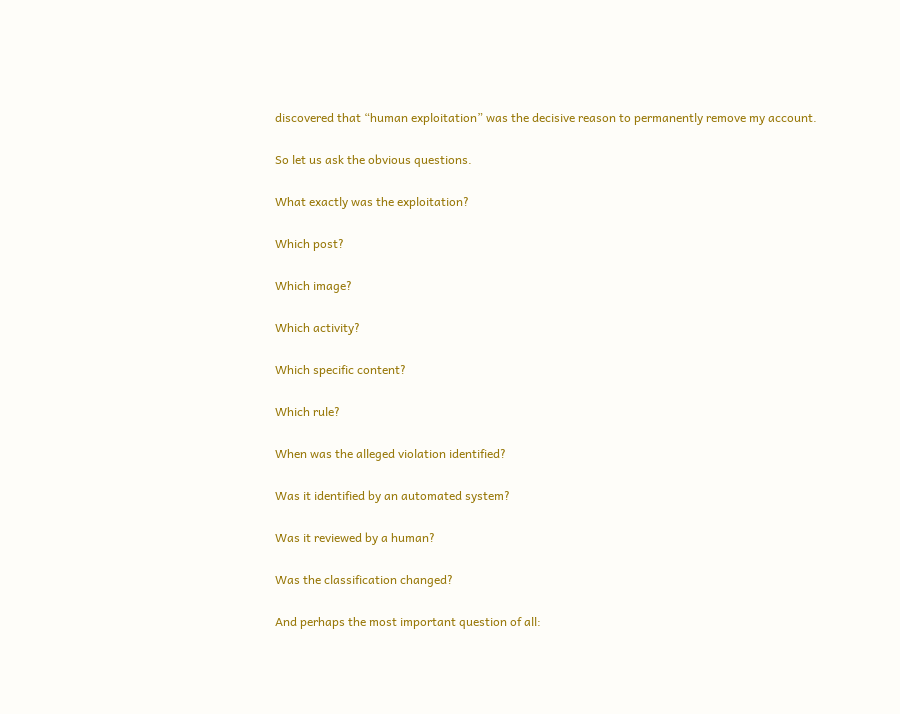discovered that “human exploitation” was the decisive reason to permanently remove my account.

So let us ask the obvious questions.

What exactly was the exploitation?

Which post?

Which image?

Which activity?

Which specific content?

Which rule?

When was the alleged violation identified?

Was it identified by an automated system?

Was it reviewed by a human?

Was the classification changed?

And perhaps the most important question of all: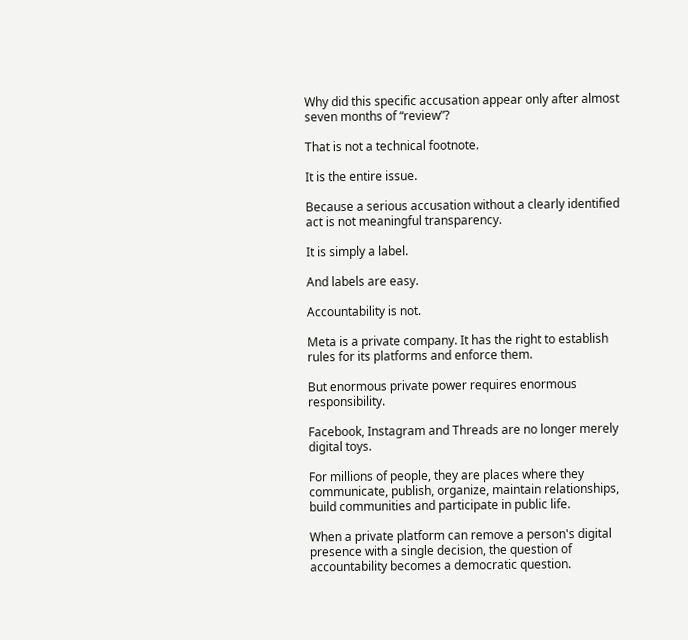Why did this specific accusation appear only after almost seven months of “review”?

That is not a technical footnote.

It is the entire issue.

Because a serious accusation without a clearly identified act is not meaningful transparency.

It is simply a label.

And labels are easy.

Accountability is not.

Meta is a private company. It has the right to establish rules for its platforms and enforce them.

But enormous private power requires enormous responsibility.

Facebook, Instagram and Threads are no longer merely digital toys.

For millions of people, they are places where they communicate, publish, organize, maintain relationships, build communities and participate in public life.

When a private platform can remove a person's digital presence with a single decision, the question of accountability becomes a democratic question.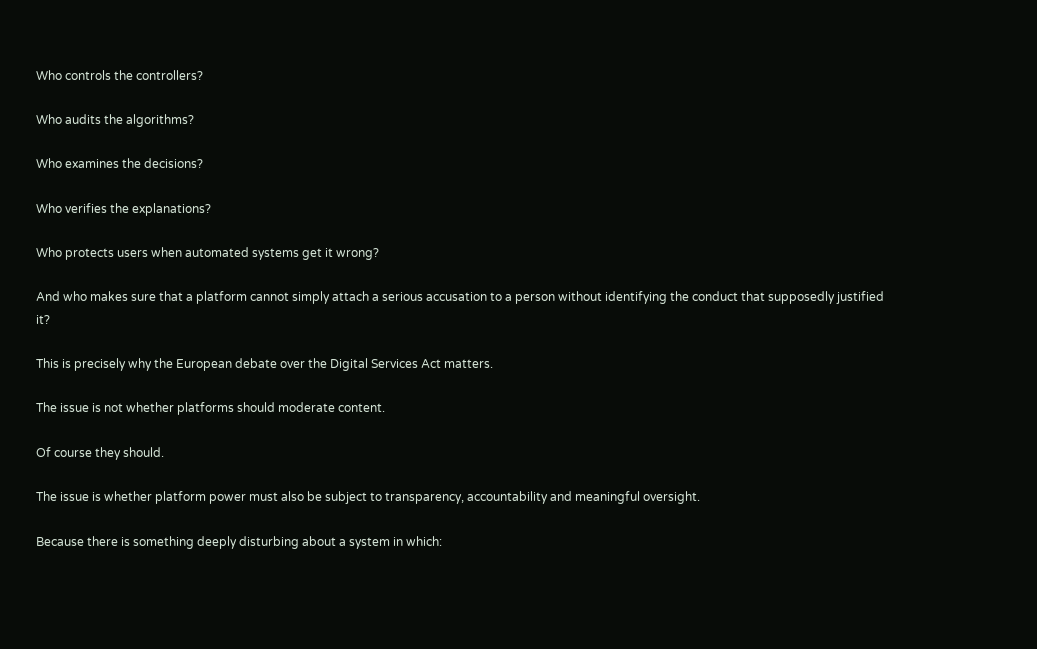Who controls the controllers?

Who audits the algorithms?

Who examines the decisions?

Who verifies the explanations?

Who protects users when automated systems get it wrong?

And who makes sure that a platform cannot simply attach a serious accusation to a person without identifying the conduct that supposedly justified it?

This is precisely why the European debate over the Digital Services Act matters.

The issue is not whether platforms should moderate content.

Of course they should.

The issue is whether platform power must also be subject to transparency, accountability and meaningful oversight.

Because there is something deeply disturbing about a system in which: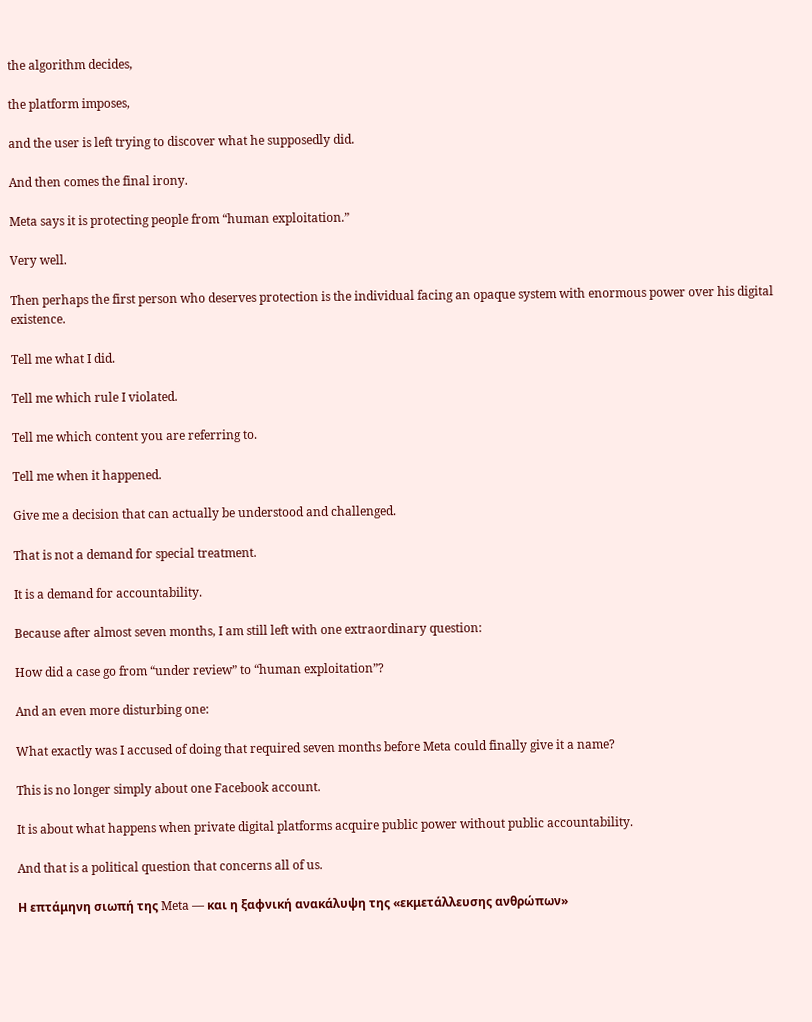the algorithm decides,

the platform imposes,

and the user is left trying to discover what he supposedly did.

And then comes the final irony.

Meta says it is protecting people from “human exploitation.”

Very well.

Then perhaps the first person who deserves protection is the individual facing an opaque system with enormous power over his digital existence.

Tell me what I did.

Tell me which rule I violated.

Tell me which content you are referring to.

Tell me when it happened.

Give me a decision that can actually be understood and challenged.

That is not a demand for special treatment.

It is a demand for accountability.

Because after almost seven months, I am still left with one extraordinary question:

How did a case go from “under review” to “human exploitation”?

And an even more disturbing one:

What exactly was I accused of doing that required seven months before Meta could finally give it a name?

This is no longer simply about one Facebook account.

It is about what happens when private digital platforms acquire public power without public accountability.

And that is a political question that concerns all of us.

Η επτάμηνη σιωπή της Meta — και η ξαφνική ανακάλυψη της «εκμετάλλευσης ανθρώπων»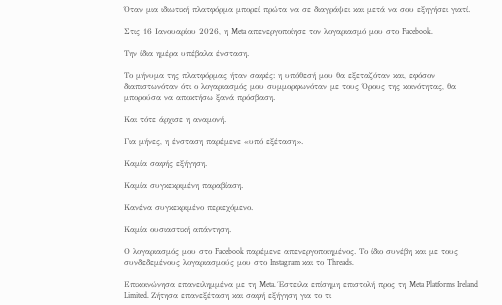Όταν μια ιδιωτική πλατφόρμα μπορεί πρώτα να σε διαγράψει και μετά να σου εξηγήσει γιατί.

Στις 16 Ιανουαρίου 2026, η Meta απενεργοποίησε τον λογαριασμό μου στο Facebook.

Την ίδια ημέρα υπέβαλα ένσταση.

Το μήνυμα της πλατφόρμας ήταν σαφές: η υπόθεσή μου θα εξεταζόταν και, εφόσον διαπιστωνόταν ότι ο λογαριασμός μου συμμορφωνόταν με τους Όρους της κοινότητας, θα μπορούσα να αποκτήσω ξανά πρόσβαση.

Και τότε άρχισε η αναμονή.

Για μήνες, η ένσταση παρέμενε «υπό εξέταση».

Καμία σαφής εξήγηση.

Καμία συγκεκριμένη παραβίαση.

Κανένα συγκεκριμένο περιεχόμενο.

Καμία ουσιαστική απάντηση.

Ο λογαριασμός μου στο Facebook παρέμενε απενεργοποιημένος. Το ίδιο συνέβη και με τους συνδεδεμένους λογαριασμούς μου στο Instagram και το Threads.

Επικοινώνησα επανειλημμένα με τη Meta. Έστειλα επίσημη επιστολή προς τη Meta Platforms Ireland Limited. Ζήτησα επανεξέταση και σαφή εξήγηση για το τι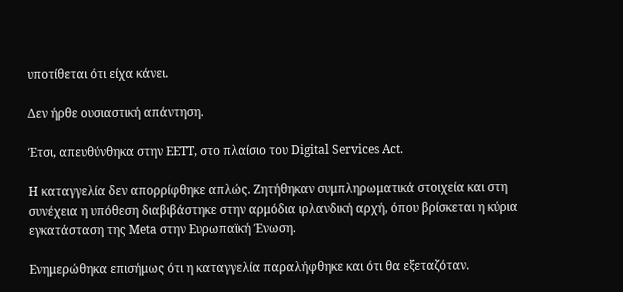υποτίθεται ότι είχα κάνει.

Δεν ήρθε ουσιαστική απάντηση.

Έτσι, απευθύνθηκα στην ΕΕΤΤ, στο πλαίσιο του Digital Services Act.

Η καταγγελία δεν απορρίφθηκε απλώς. Ζητήθηκαν συμπληρωματικά στοιχεία και στη συνέχεια η υπόθεση διαβιβάστηκε στην αρμόδια ιρλανδική αρχή, όπου βρίσκεται η κύρια εγκατάσταση της Meta στην Ευρωπαϊκή Ένωση.

Ενημερώθηκα επισήμως ότι η καταγγελία παραλήφθηκε και ότι θα εξεταζόταν.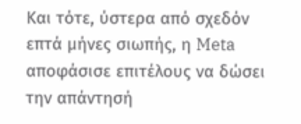Και τότε, ύστερα από σχεδόν επτά μήνες σιωπής, η Meta αποφάσισε επιτέλους να δώσει την απάντησή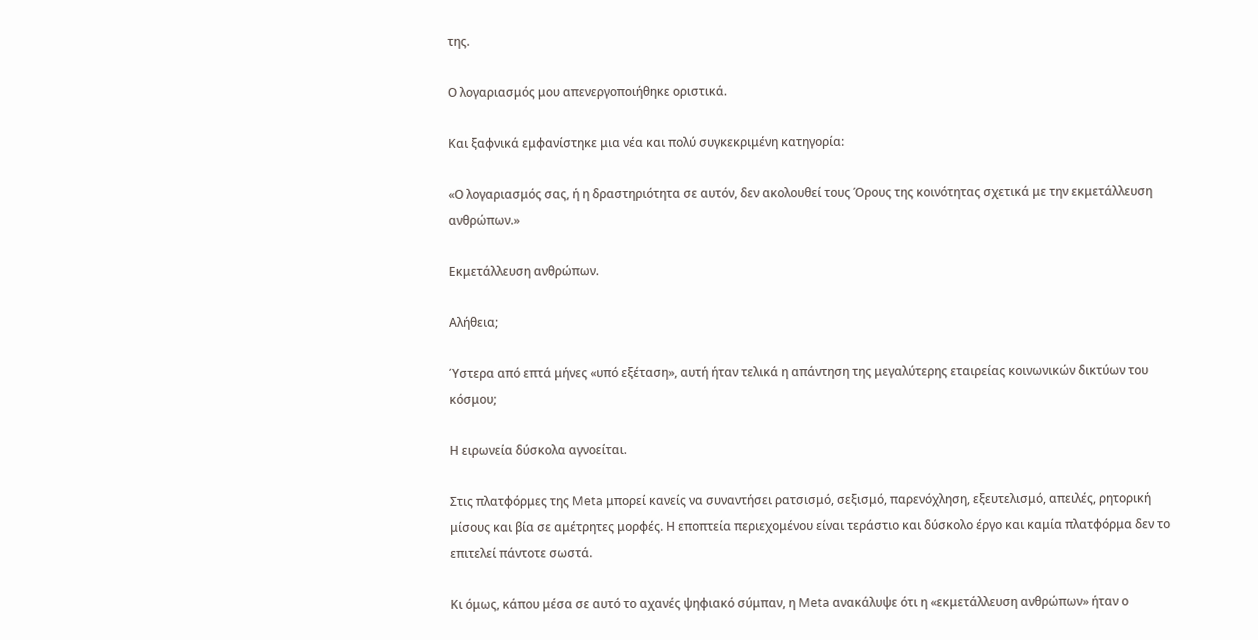της.

Ο λογαριασμός μου απενεργοποιήθηκε οριστικά.

Και ξαφνικά εμφανίστηκε μια νέα και πολύ συγκεκριμένη κατηγορία:

«Ο λογαριασμός σας, ή η δραστηριότητα σε αυτόν, δεν ακολουθεί τους Όρους της κοινότητας σχετικά με την εκμετάλλευση ανθρώπων.»

Εκμετάλλευση ανθρώπων.

Αλήθεια;

Ύστερα από επτά μήνες «υπό εξέταση», αυτή ήταν τελικά η απάντηση της μεγαλύτερης εταιρείας κοινωνικών δικτύων του κόσμου;

Η ειρωνεία δύσκολα αγνοείται.

Στις πλατφόρμες της Meta μπορεί κανείς να συναντήσει ρατσισμό, σεξισμό, παρενόχληση, εξευτελισμό, απειλές, ρητορική μίσους και βία σε αμέτρητες μορφές. Η εποπτεία περιεχομένου είναι τεράστιο και δύσκολο έργο και καμία πλατφόρμα δεν το επιτελεί πάντοτε σωστά.

Κι όμως, κάπου μέσα σε αυτό το αχανές ψηφιακό σύμπαν, η Meta ανακάλυψε ότι η «εκμετάλλευση ανθρώπων» ήταν ο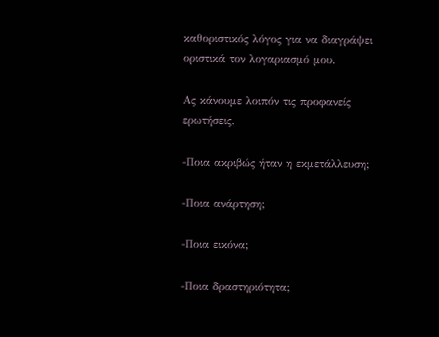καθοριστικός λόγος για να διαγράψει οριστικά τον λογαριασμό μου.

Ας κάνουμε λοιπόν τις προφανείς ερωτήσεις.

-Ποια ακριβώς ήταν η εκμετάλλευση;

-Ποια ανάρτηση;

-Ποια εικόνα;

-Ποια δραστηριότητα;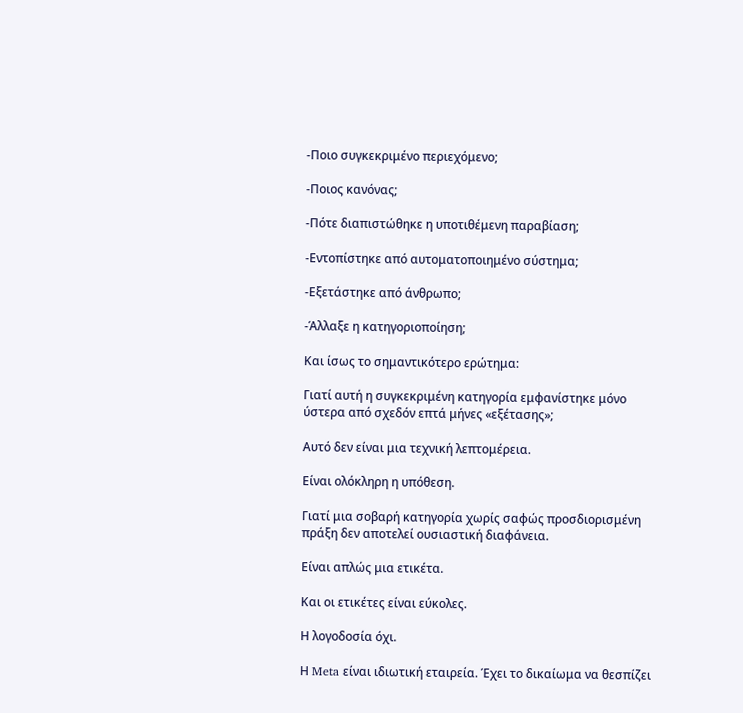-Ποιο συγκεκριμένο περιεχόμενο;

-Ποιος κανόνας;

-Πότε διαπιστώθηκε η υποτιθέμενη παραβίαση;

-Εντοπίστηκε από αυτοματοποιημένο σύστημα;

-Εξετάστηκε από άνθρωπο;

-Άλλαξε η κατηγοριοποίηση;

Και ίσως το σημαντικότερο ερώτημα:

Γιατί αυτή η συγκεκριμένη κατηγορία εμφανίστηκε μόνο ύστερα από σχεδόν επτά μήνες «εξέτασης»;

Αυτό δεν είναι μια τεχνική λεπτομέρεια.

Είναι ολόκληρη η υπόθεση.

Γιατί μια σοβαρή κατηγορία χωρίς σαφώς προσδιορισμένη πράξη δεν αποτελεί ουσιαστική διαφάνεια.

Είναι απλώς μια ετικέτα.

Και οι ετικέτες είναι εύκολες.

Η λογοδοσία όχι.

Η Meta είναι ιδιωτική εταιρεία. Έχει το δικαίωμα να θεσπίζει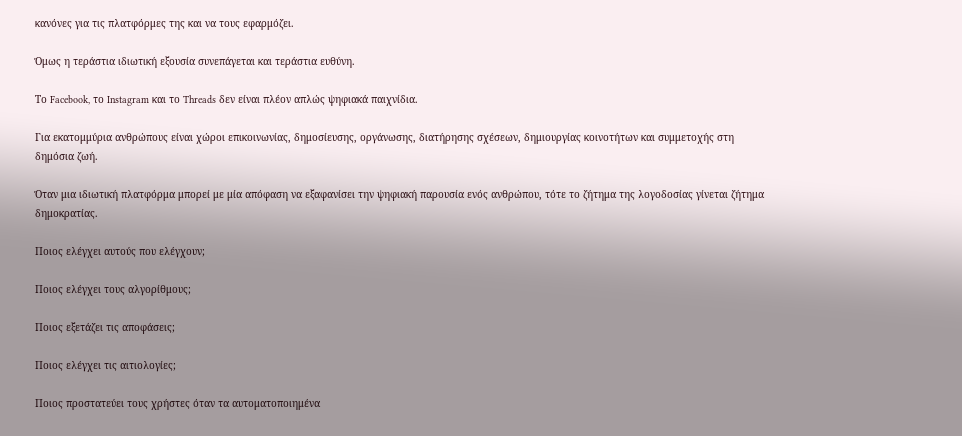κανόνες για τις πλατφόρμες της και να τους εφαρμόζει.

Όμως η τεράστια ιδιωτική εξουσία συνεπάγεται και τεράστια ευθύνη.

Το Facebook, το Instagram και το Threads δεν είναι πλέον απλώς ψηφιακά παιχνίδια.

Για εκατομμύρια ανθρώπους είναι χώροι επικοινωνίας, δημοσίευσης, οργάνωσης, διατήρησης σχέσεων, δημιουργίας κοινοτήτων και συμμετοχής στη δημόσια ζωή.

Όταν μια ιδιωτική πλατφόρμα μπορεί με μία απόφαση να εξαφανίσει την ψηφιακή παρουσία ενός ανθρώπου, τότε το ζήτημα της λογοδοσίας γίνεται ζήτημα δημοκρατίας.

Ποιος ελέγχει αυτούς που ελέγχουν;

Ποιος ελέγχει τους αλγορίθμους;

Ποιος εξετάζει τις αποφάσεις;

Ποιος ελέγχει τις αιτιολογίες;

Ποιος προστατεύει τους χρήστες όταν τα αυτοματοποιημένα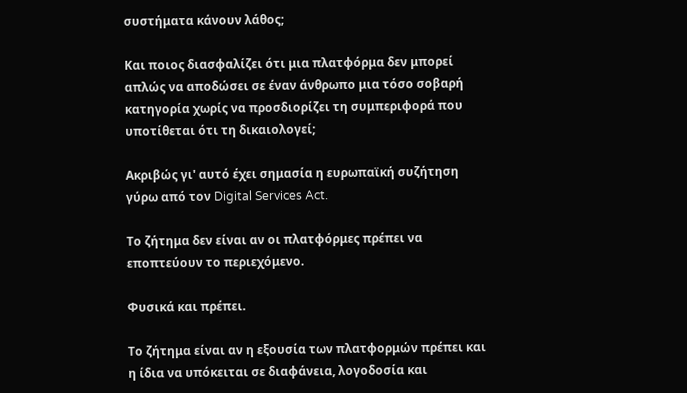συστήματα κάνουν λάθος;

Και ποιος διασφαλίζει ότι μια πλατφόρμα δεν μπορεί απλώς να αποδώσει σε έναν άνθρωπο μια τόσο σοβαρή κατηγορία χωρίς να προσδιορίζει τη συμπεριφορά που υποτίθεται ότι τη δικαιολογεί;

Ακριβώς γι' αυτό έχει σημασία η ευρωπαϊκή συζήτηση γύρω από τον Digital Services Act.

Το ζήτημα δεν είναι αν οι πλατφόρμες πρέπει να εποπτεύουν το περιεχόμενο.

Φυσικά και πρέπει.

Το ζήτημα είναι αν η εξουσία των πλατφορμών πρέπει και η ίδια να υπόκειται σε διαφάνεια, λογοδοσία και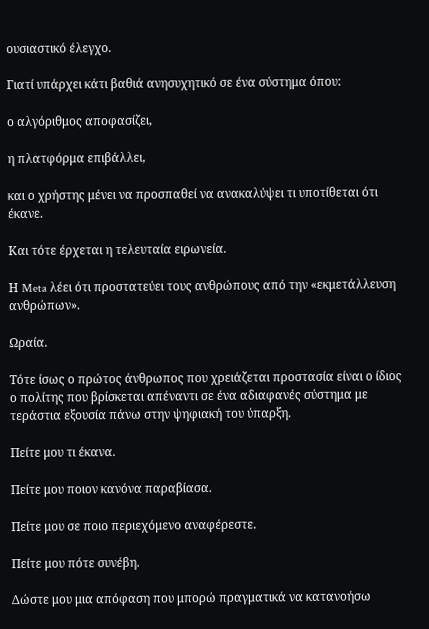ουσιαστικό έλεγχο.

Γιατί υπάρχει κάτι βαθιά ανησυχητικό σε ένα σύστημα όπου:

ο αλγόριθμος αποφασίζει,

η πλατφόρμα επιβάλλει,

και ο χρήστης μένει να προσπαθεί να ανακαλύψει τι υποτίθεται ότι έκανε.

Και τότε έρχεται η τελευταία ειρωνεία.

Η Meta λέει ότι προστατεύει τους ανθρώπους από την «εκμετάλλευση ανθρώπων».

Ωραία.

Τότε ίσως ο πρώτος άνθρωπος που χρειάζεται προστασία είναι ο ίδιος ο πολίτης που βρίσκεται απέναντι σε ένα αδιαφανές σύστημα με τεράστια εξουσία πάνω στην ψηφιακή του ύπαρξη.

Πείτε μου τι έκανα.

Πείτε μου ποιον κανόνα παραβίασα.

Πείτε μου σε ποιο περιεχόμενο αναφέρεστε.

Πείτε μου πότε συνέβη.

Δώστε μου μια απόφαση που μπορώ πραγματικά να κατανοήσω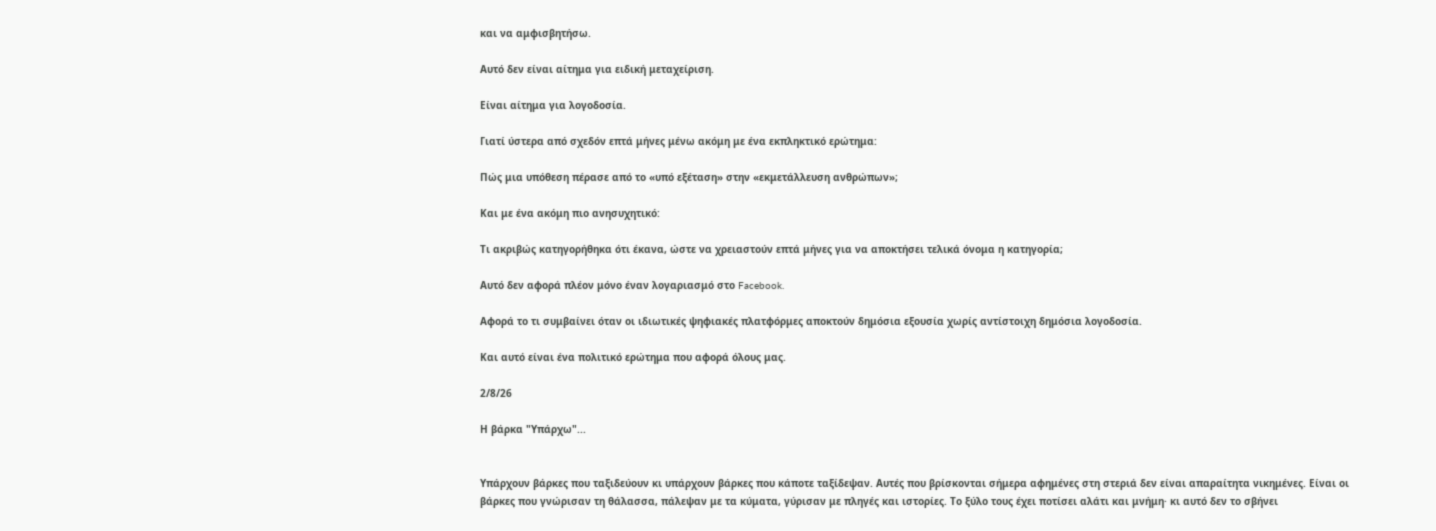και να αμφισβητήσω.

Αυτό δεν είναι αίτημα για ειδική μεταχείριση.

Είναι αίτημα για λογοδοσία.

Γιατί ύστερα από σχεδόν επτά μήνες μένω ακόμη με ένα εκπληκτικό ερώτημα:

Πώς μια υπόθεση πέρασε από το «υπό εξέταση» στην «εκμετάλλευση ανθρώπων»;

Και με ένα ακόμη πιο ανησυχητικό:

Τι ακριβώς κατηγορήθηκα ότι έκανα, ώστε να χρειαστούν επτά μήνες για να αποκτήσει τελικά όνομα η κατηγορία;

Αυτό δεν αφορά πλέον μόνο έναν λογαριασμό στο Facebook.

Αφορά το τι συμβαίνει όταν οι ιδιωτικές ψηφιακές πλατφόρμες αποκτούν δημόσια εξουσία χωρίς αντίστοιχη δημόσια λογοδοσία.

Και αυτό είναι ένα πολιτικό ερώτημα που αφορά όλους μας.

2/8/26

Η βάρκα "Υπάρχω"...


Υπάρχουν βάρκες που ταξιδεύουν κι υπάρχουν βάρκες που κάποτε ταξίδεψαν. Αυτές που βρίσκονται σήμερα αφημένες στη στεριά δεν είναι απαραίτητα νικημένες. Είναι οι βάρκες που γνώρισαν τη θάλασσα, πάλεψαν με τα κύματα, γύρισαν με πληγές και ιστορίες. Το ξύλο τους έχει ποτίσει αλάτι και μνήμη· κι αυτό δεν το σβήνει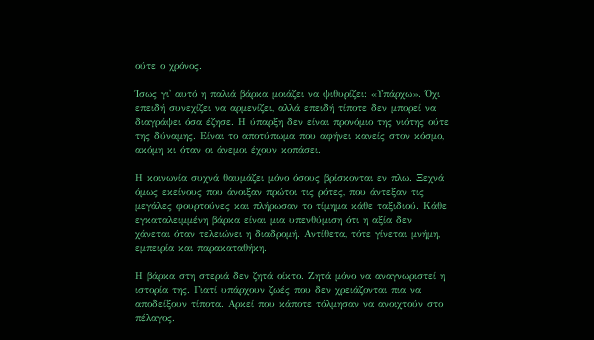ούτε ο χρόνος.

Ίσως γι' αυτό η παλιά βάρκα μοιάζει να ψιθυρίζει: «Υπάρχω». Όχι επειδή συνεχίζει να αρμενίζει, αλλά επειδή τίποτε δεν μπορεί να διαγράψει όσα έζησε. Η ύπαρξη δεν είναι προνόμιο της νιότης ούτε της δύναμης. Είναι το αποτύπωμα που αφήνει κανείς στον κόσμο, ακόμη κι όταν οι άνεμοι έχουν κοπάσει.

Η κοινωνία συχνά θαυμάζει μόνο όσους βρίσκονται εν πλω. Ξεχνά όμως εκείνους που άνοιξαν πρώτοι τις ρότες, που άντεξαν τις μεγάλες φουρτούνες και πλήρωσαν το τίμημα κάθε ταξιδιού. Κάθε εγκαταλειμμένη βάρκα είναι μια υπενθύμιση ότι η αξία δεν χάνεται όταν τελειώνει η διαδρομή. Αντίθετα, τότε γίνεται μνήμη, εμπειρία και παρακαταθήκη.

Η βάρκα στη στεριά δεν ζητά οίκτο. Ζητά μόνο να αναγνωριστεί η ιστορία της. Γιατί υπάρχουν ζωές που δεν χρειάζονται πια να αποδείξουν τίποτα. Αρκεί που κάποτε τόλμησαν να ανοιχτούν στο πέλαγος.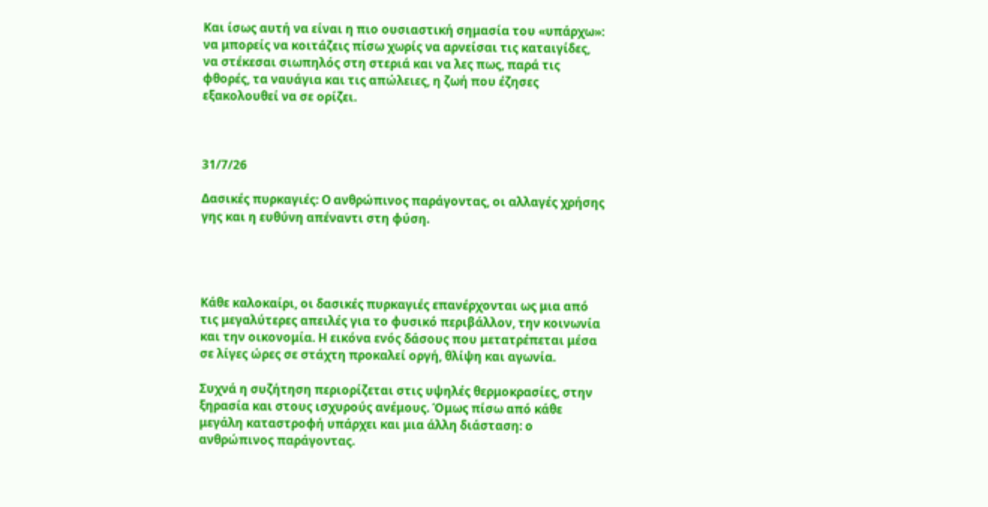Και ίσως αυτή να είναι η πιο ουσιαστική σημασία του «υπάρχω»: να μπορείς να κοιτάζεις πίσω χωρίς να αρνείσαι τις καταιγίδες, να στέκεσαι σιωπηλός στη στεριά και να λες πως, παρά τις φθορές, τα ναυάγια και τις απώλειες, η ζωή που έζησες εξακολουθεί να σε ορίζει.



31/7/26

Δασικές πυρκαγιές: Ο ανθρώπινος παράγοντας, οι αλλαγές χρήσης γης και η ευθύνη απέναντι στη φύση.




Κάθε καλοκαίρι, οι δασικές πυρκαγιές επανέρχονται ως μια από τις μεγαλύτερες απειλές για το φυσικό περιβάλλον, την κοινωνία και την οικονομία. Η εικόνα ενός δάσους που μετατρέπεται μέσα σε λίγες ώρες σε στάχτη προκαλεί οργή, θλίψη και αγωνία.

Συχνά η συζήτηση περιορίζεται στις υψηλές θερμοκρασίες, στην ξηρασία και στους ισχυρούς ανέμους. Όμως πίσω από κάθε μεγάλη καταστροφή υπάρχει και μια άλλη διάσταση: ο ανθρώπινος παράγοντας.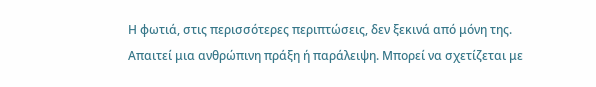Η φωτιά, στις περισσότερες περιπτώσεις, δεν ξεκινά από μόνη της. Απαιτεί μια ανθρώπινη πράξη ή παράλειψη. Μπορεί να σχετίζεται με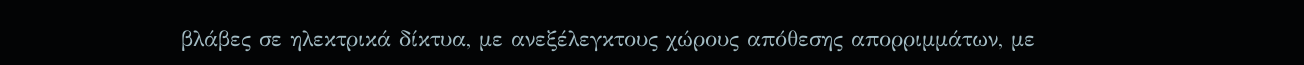βλάβες σε ηλεκτρικά δίκτυα, με ανεξέλεγκτους χώρους απόθεσης απορριμμάτων, με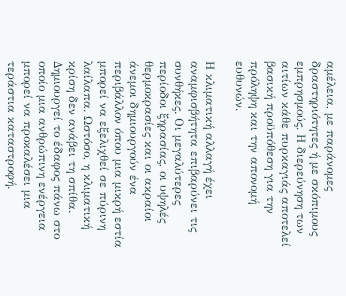αμέλεια, με παράνομες δραστηριότητες ή με σκόπιμους εμπρησμούς. Η διερεύνηση των αιτίων κάθε πυρκαγιάς αποτελεί βασική προϋπόθεση για την πρόληψη και την απονομή ευθυνών.

Η κλιματική αλλαγή έχει αναμφισβήτητα επιβαρύνει τις συνθήκες. Οι μεγαλύτερες περίοδοι ξηρασίας, οι υψηλές θερμοκρασίες και οι ακραίοι άνεμοι δημιουργούν ένα περιβάλλον όπου μια μικρή εστία μπορεί να εξελιχθεί σε πύρινη λαίλαπα. Ωστόσο, η κλιματική κρίση δεν ανάβει τη σπίθα. Δημιουργεί το έδαφος πάνω στο οποίο μια ανθρώπινη ενέργεια μπορεί να προκαλέσει μια τεράστια καταστροφή.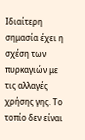Ιδιαίτερη σημασία έχει η σχέση των πυρκαγιών με τις αλλαγές χρήσης γης. Το τοπίο δεν είναι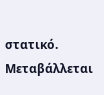στατικό. Μεταβάλλεται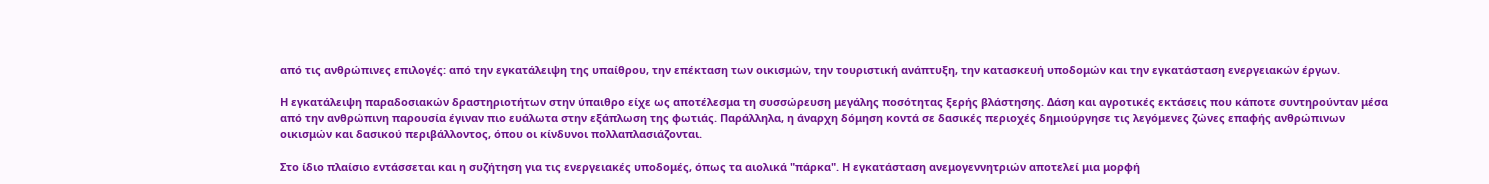από τις ανθρώπινες επιλογές: από την εγκατάλειψη της υπαίθρου, την επέκταση των οικισμών, την τουριστική ανάπτυξη, την κατασκευή υποδομών και την εγκατάσταση ενεργειακών έργων.

Η εγκατάλειψη παραδοσιακών δραστηριοτήτων στην ύπαιθρο είχε ως αποτέλεσμα τη συσσώρευση μεγάλης ποσότητας ξερής βλάστησης. Δάση και αγροτικές εκτάσεις που κάποτε συντηρούνταν μέσα από την ανθρώπινη παρουσία έγιναν πιο ευάλωτα στην εξάπλωση της φωτιάς. Παράλληλα, η άναρχη δόμηση κοντά σε δασικές περιοχές δημιούργησε τις λεγόμενες ζώνες επαφής ανθρώπινων οικισμών και δασικού περιβάλλοντος, όπου οι κίνδυνοι πολλαπλασιάζονται.

Στο ίδιο πλαίσιο εντάσσεται και η συζήτηση για τις ενεργειακές υποδομές, όπως τα αιολικά "πάρκα". Η εγκατάσταση ανεμογεννητριών αποτελεί μια μορφή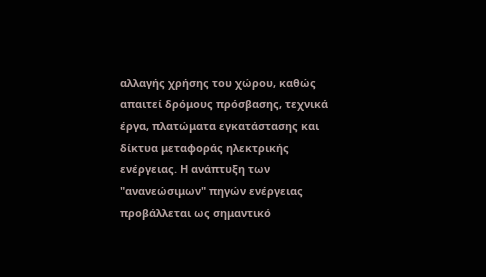αλλαγής χρήσης του χώρου, καθώς απαιτεί δρόμους πρόσβασης, τεχνικά έργα, πλατώματα εγκατάστασης και δίκτυα μεταφοράς ηλεκτρικής ενέργειας. Η ανάπτυξη των "ανανεώσιμων" πηγών ενέργειας προβάλλεται ως σημαντικό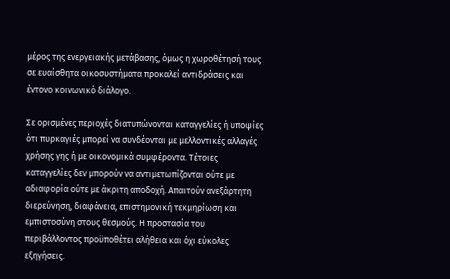μέρος της ενεργειακής μετάβασης, όμως η χωροθέτησή τους σε ευαίσθητα οικοσυστήματα προκαλεί αντιδράσεις και έντονο κοινωνικό διάλογο.

Σε ορισμένες περιοχές διατυπώνονται καταγγελίες ή υποψίες ότι πυρκαγιές μπορεί να συνδέονται με μελλοντικές αλλαγές χρήσης γης ή με οικονομικά συμφέροντα. Τέτοιες καταγγελίες δεν μπορούν να αντιμετωπίζονται ούτε με αδιαφορία ούτε με άκριτη αποδοχή. Απαιτούν ανεξάρτητη διερεύνηση, διαφάνεια, επιστημονική τεκμηρίωση και εμπιστοσύνη στους θεσμούς. Η προστασία του περιβάλλοντος προϋποθέτει αλήθεια και όχι εύκολες εξηγήσεις.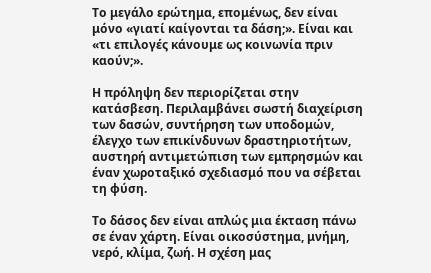Το μεγάλο ερώτημα, επομένως, δεν είναι μόνο «γιατί καίγονται τα δάση;». Είναι και «τι επιλογές κάνουμε ως κοινωνία πριν καούν;».

Η πρόληψη δεν περιορίζεται στην κατάσβεση. Περιλαμβάνει σωστή διαχείριση των δασών, συντήρηση των υποδομών, έλεγχο των επικίνδυνων δραστηριοτήτων, αυστηρή αντιμετώπιση των εμπρησμών και έναν χωροταξικό σχεδιασμό που να σέβεται τη φύση.

Το δάσος δεν είναι απλώς μια έκταση πάνω σε έναν χάρτη. Είναι οικοσύστημα, μνήμη, νερό, κλίμα, ζωή. Η σχέση μας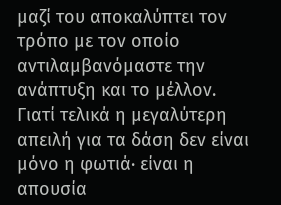μαζί του αποκαλύπτει τον τρόπο με τον οποίο αντιλαμβανόμαστε την ανάπτυξη και το μέλλον. Γιατί τελικά η μεγαλύτερη απειλή για τα δάση δεν είναι μόνο η φωτιά· είναι η απουσία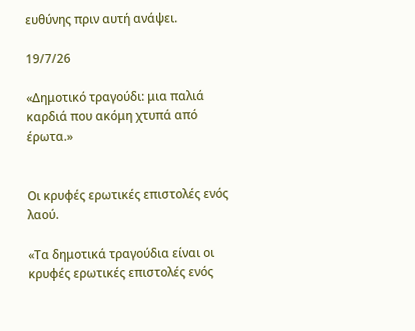ευθύνης πριν αυτή ανάψει.

19/7/26

«Δημοτικό τραγούδι: μια παλιά καρδιά που ακόμη χτυπά από έρωτα.»


Οι κρυφές ερωτικές επιστολές ενός λαού.

«Τα δημοτικά τραγούδια είναι οι κρυφές ερωτικές επιστολές ενός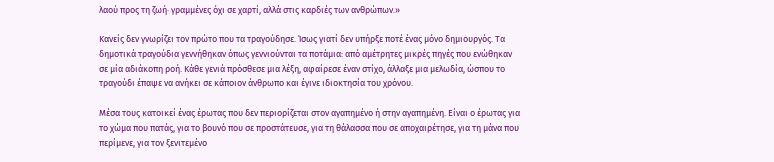λαού προς τη ζωή· γραμμένες όχι σε χαρτί, αλλά στις καρδιές των ανθρώπων.»

Κανείς δεν γνωρίζει τον πρώτο που τα τραγούδησε. Ίσως γιατί δεν υπήρξε ποτέ ένας μόνο δημιουργός. Τα δημοτικά τραγούδια γεννήθηκαν όπως γεννιούνται τα ποτάμια: από αμέτρητες μικρές πηγές που ενώθηκαν σε μία αδιάκοπη ροή. Κάθε γενιά πρόσθεσε μια λέξη, αφαίρεσε έναν στίχο, άλλαξε μια μελωδία, ώσπου το τραγούδι έπαψε να ανήκει σε κάποιον άνθρωπο και έγινε ιδιοκτησία του χρόνου.

Μέσα τους κατοικεί ένας έρωτας που δεν περιορίζεται στον αγαπημένο ή στην αγαπημένη. Είναι ο έρωτας για το χώμα που πατάς, για το βουνό που σε προστάτευσε, για τη θάλασσα που σε αποχαιρέτησε, για τη μάνα που περίμενε, για τον ξενιτεμένο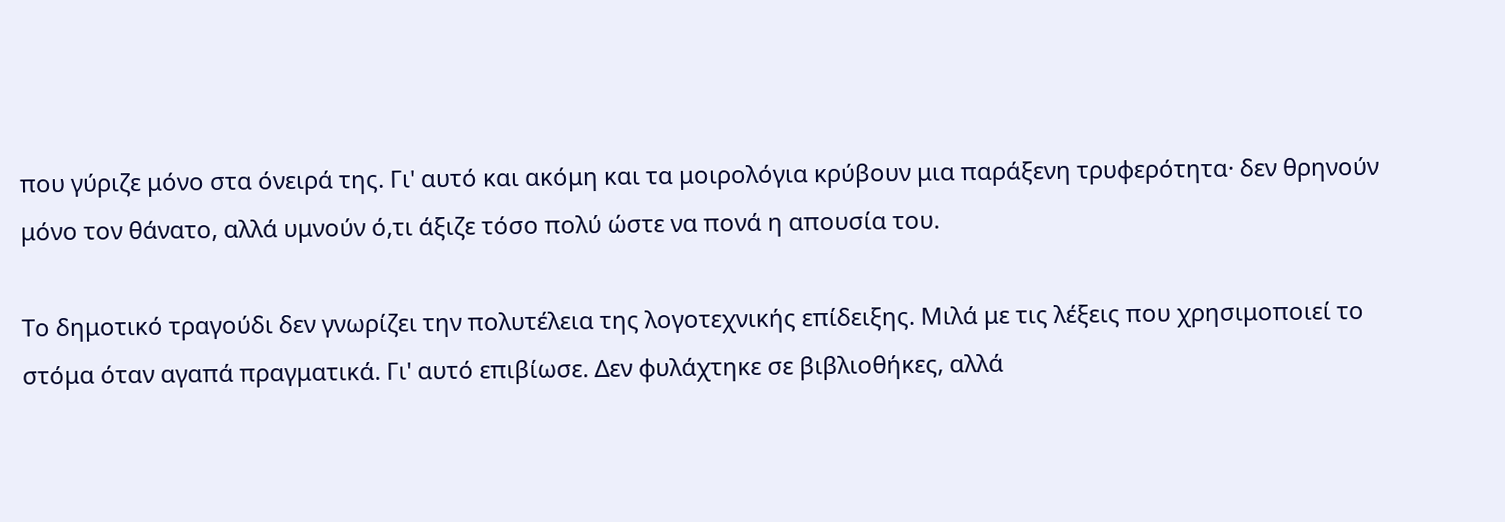που γύριζε μόνο στα όνειρά της. Γι' αυτό και ακόμη και τα μοιρολόγια κρύβουν μια παράξενη τρυφερότητα· δεν θρηνούν μόνο τον θάνατο, αλλά υμνούν ό,τι άξιζε τόσο πολύ ώστε να πονά η απουσία του.

Το δημοτικό τραγούδι δεν γνωρίζει την πολυτέλεια της λογοτεχνικής επίδειξης. Μιλά με τις λέξεις που χρησιμοποιεί το στόμα όταν αγαπά πραγματικά. Γι' αυτό επιβίωσε. Δεν φυλάχτηκε σε βιβλιοθήκες, αλλά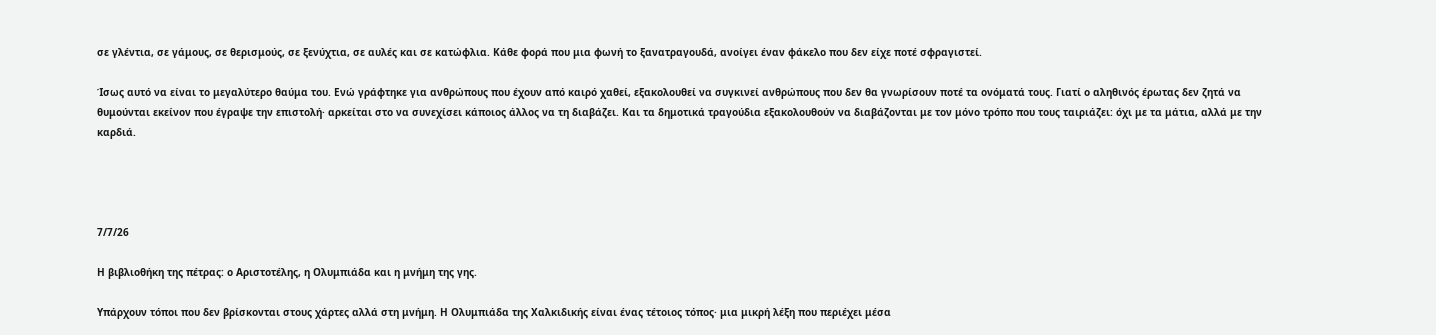σε γλέντια, σε γάμους, σε θερισμούς, σε ξενύχτια, σε αυλές και σε κατώφλια. Κάθε φορά που μια φωνή το ξανατραγουδά, ανοίγει έναν φάκελο που δεν είχε ποτέ σφραγιστεί.

Ίσως αυτό να είναι το μεγαλύτερο θαύμα του. Ενώ γράφτηκε για ανθρώπους που έχουν από καιρό χαθεί, εξακολουθεί να συγκινεί ανθρώπους που δεν θα γνωρίσουν ποτέ τα ονόματά τους. Γιατί ο αληθινός έρωτας δεν ζητά να θυμούνται εκείνον που έγραψε την επιστολή· αρκείται στο να συνεχίσει κάποιος άλλος να τη διαβάζει. Και τα δημοτικά τραγούδια εξακολουθούν να διαβάζονται με τον μόνο τρόπο που τους ταιριάζει: όχι με τα μάτια, αλλά με την καρδιά.




7/7/26

Η βιβλιοθήκη της πέτρας: ο Αριστοτέλης, η Ολυμπιάδα και η μνήμη της γης.

Υπάρχουν τόποι που δεν βρίσκονται στους χάρτες αλλά στη μνήμη. Η Ολυμπιάδα της Χαλκιδικής είναι ένας τέτοιος τόπος· μια μικρή λέξη που περιέχει μέσα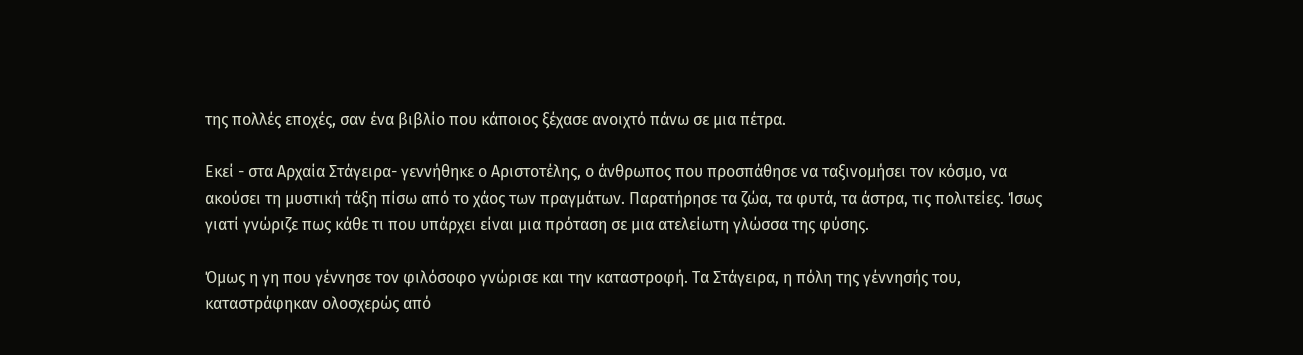της πολλές εποχές, σαν ένα βιβλίο που κάποιος ξέχασε ανοιχτό πάνω σε μια πέτρα.

Εκεί - στα Αρχαία Στάγειρα- γεννήθηκε ο Αριστοτέλης, ο άνθρωπος που προσπάθησε να ταξινομήσει τον κόσμο, να ακούσει τη μυστική τάξη πίσω από το χάος των πραγμάτων. Παρατήρησε τα ζώα, τα φυτά, τα άστρα, τις πολιτείες. Ίσως γιατί γνώριζε πως κάθε τι που υπάρχει είναι μια πρόταση σε μια ατελείωτη γλώσσα της φύσης.

Όμως η γη που γέννησε τον φιλόσοφο γνώρισε και την καταστροφή. Τα Στάγειρα, η πόλη της γέννησής του, καταστράφηκαν ολοσχερώς από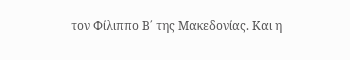τον Φίλιππο Β΄ της Μακεδονίας. Και η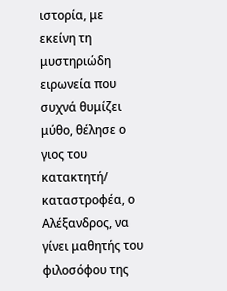ιστορία, με εκείνη τη μυστηριώδη ειρωνεία που συχνά θυμίζει μύθο, θέλησε ο γιος του κατακτητή/ καταστροφέα, ο Αλέξανδρος, να γίνει μαθητής του φιλοσόφου της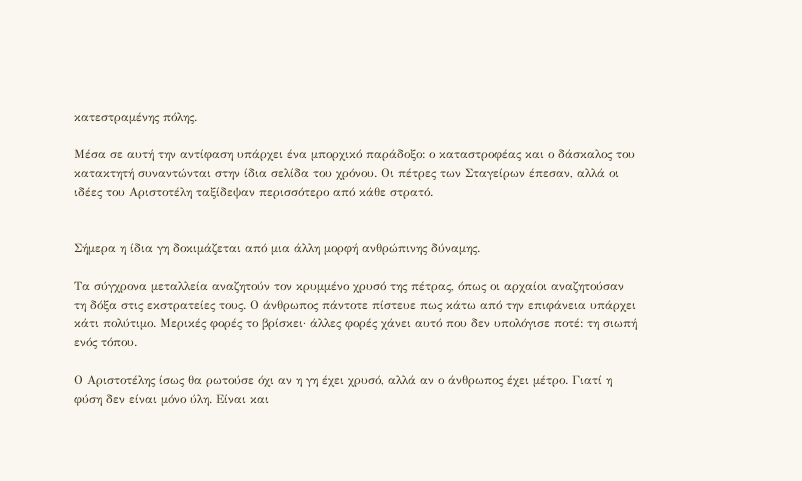κατεστραμένης πόλης.

Μέσα σε αυτή την αντίφαση υπάρχει ένα μπορχικό παράδοξο: ο καταστροφέας και ο δάσκαλος του κατακτητή συναντώνται στην ίδια σελίδα του χρόνου. Οι πέτρες των Σταγείρων έπεσαν, αλλά οι ιδέες του Αριστοτέλη ταξίδεψαν περισσότερο από κάθε στρατό.


Σήμερα η ίδια γη δοκιμάζεται από μια άλλη μορφή ανθρώπινης δύναμης.

Τα σύγχρονα μεταλλεία αναζητούν τον κρυμμένο χρυσό της πέτρας, όπως οι αρχαίοι αναζητούσαν τη δόξα στις εκστρατείες τους. Ο άνθρωπος πάντοτε πίστευε πως κάτω από την επιφάνεια υπάρχει κάτι πολύτιμο. Μερικές φορές το βρίσκει· άλλες φορές χάνει αυτό που δεν υπολόγισε ποτέ: τη σιωπή ενός τόπου.

Ο Αριστοτέλης ίσως θα ρωτούσε όχι αν η γη έχει χρυσό, αλλά αν ο άνθρωπος έχει μέτρο. Γιατί η φύση δεν είναι μόνο ύλη. Είναι και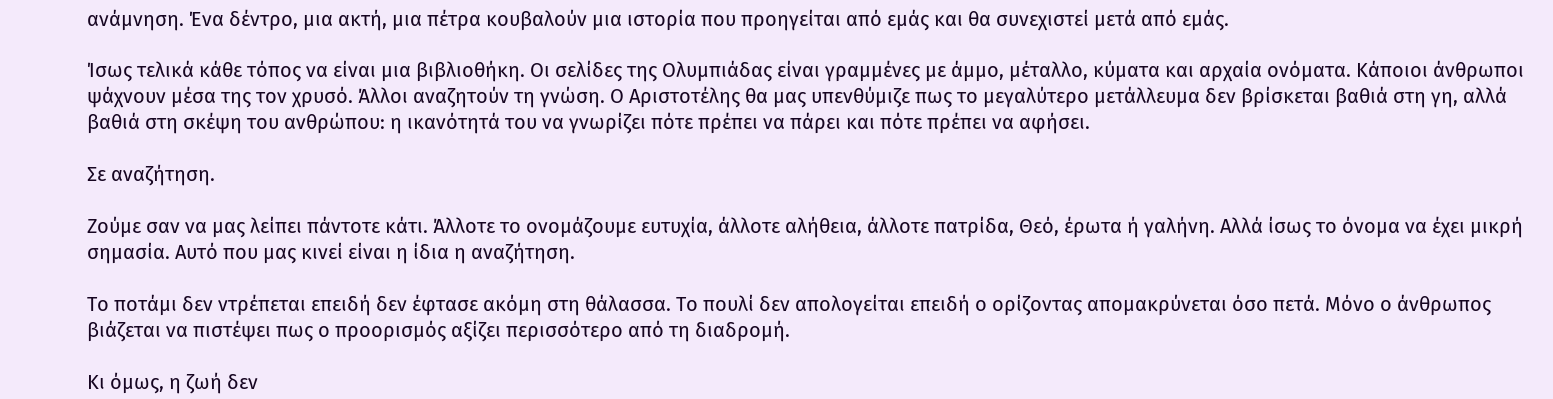ανάμνηση. Ένα δέντρο, μια ακτή, μια πέτρα κουβαλούν μια ιστορία που προηγείται από εμάς και θα συνεχιστεί μετά από εμάς.

Ίσως τελικά κάθε τόπος να είναι μια βιβλιοθήκη. Οι σελίδες της Ολυμπιάδας είναι γραμμένες με άμμο, μέταλλο, κύματα και αρχαία ονόματα. Κάποιοι άνθρωποι ψάχνουν μέσα της τον χρυσό. Άλλοι αναζητούν τη γνώση. Ο Αριστοτέλης θα μας υπενθύμιζε πως το μεγαλύτερο μετάλλευμα δεν βρίσκεται βαθιά στη γη, αλλά βαθιά στη σκέψη του ανθρώπου: η ικανότητά του να γνωρίζει πότε πρέπει να πάρει και πότε πρέπει να αφήσει.

Σε αναζήτηση.

Ζούμε σαν να μας λείπει πάντοτε κάτι. Άλλοτε το ονομάζουμε ευτυχία, άλλοτε αλήθεια, άλλοτε πατρίδα, Θεό, έρωτα ή γαλήνη. Αλλά ίσως το όνομα να έχει μικρή σημασία. Αυτό που μας κινεί είναι η ίδια η αναζήτηση.

Το ποτάμι δεν ντρέπεται επειδή δεν έφτασε ακόμη στη θάλασσα. Το πουλί δεν απολογείται επειδή ο ορίζοντας απομακρύνεται όσο πετά. Μόνο ο άνθρωπος βιάζεται να πιστέψει πως ο προορισμός αξίζει περισσότερο από τη διαδρομή.

Κι όμως, η ζωή δεν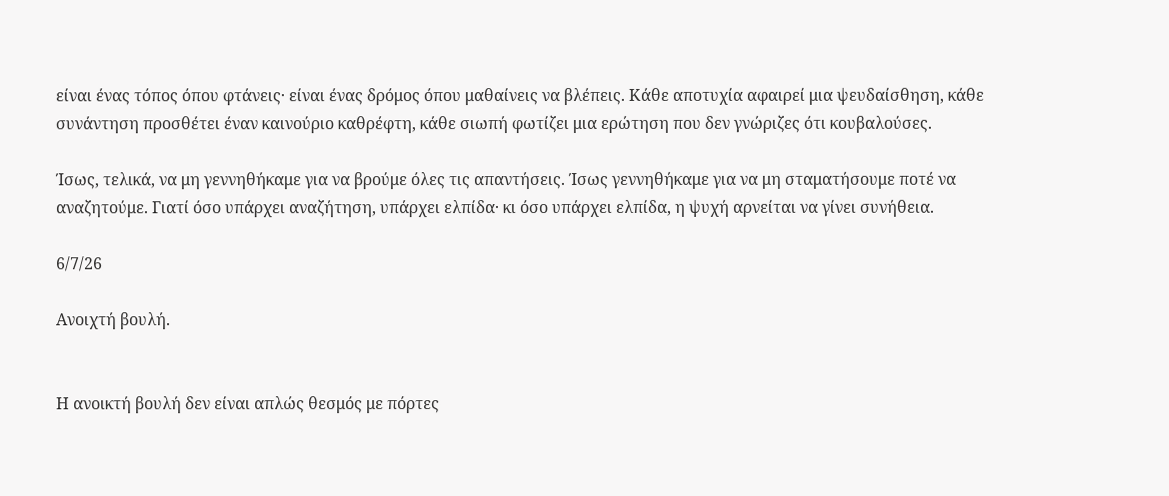είναι ένας τόπος όπου φτάνεις· είναι ένας δρόμος όπου μαθαίνεις να βλέπεις. Κάθε αποτυχία αφαιρεί μια ψευδαίσθηση, κάθε συνάντηση προσθέτει έναν καινούριο καθρέφτη, κάθε σιωπή φωτίζει μια ερώτηση που δεν γνώριζες ότι κουβαλούσες.

Ίσως, τελικά, να μη γεννηθήκαμε για να βρούμε όλες τις απαντήσεις. Ίσως γεννηθήκαμε για να μη σταματήσουμε ποτέ να αναζητούμε. Γιατί όσο υπάρχει αναζήτηση, υπάρχει ελπίδα· κι όσο υπάρχει ελπίδα, η ψυχή αρνείται να γίνει συνήθεια.

6/7/26

Ανοιχτή βουλή.


Η ανοικτή βουλή δεν είναι απλώς θεσμός με πόρτες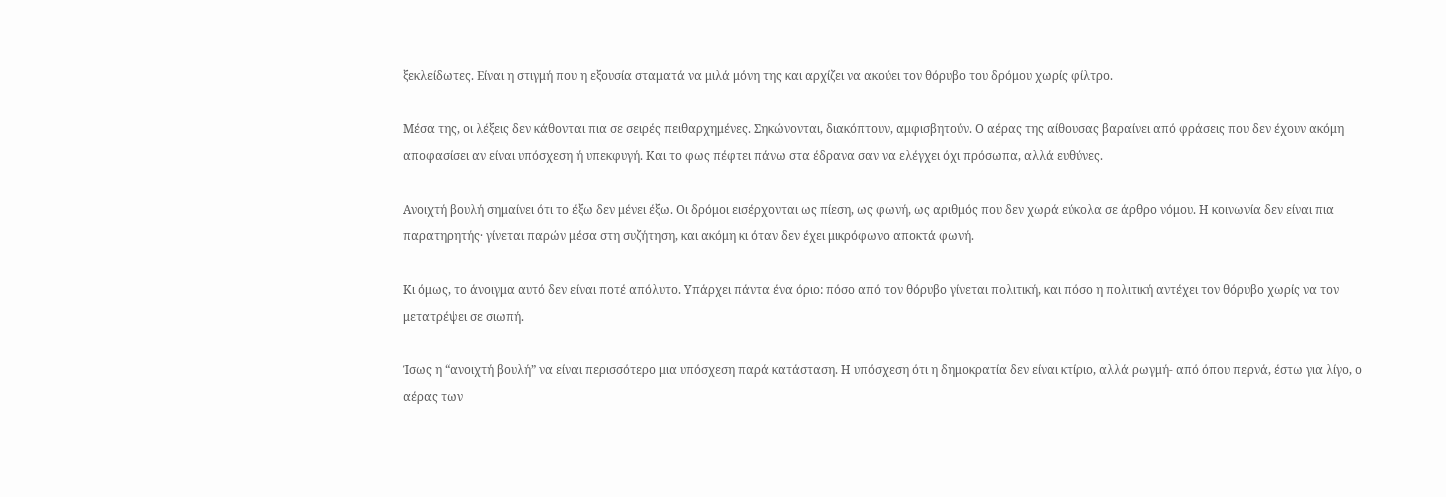ξεκλείδωτες. Είναι η στιγμή που η εξουσία σταματά να μιλά μόνη της και αρχίζει να ακούει τον θόρυβο του δρόμου χωρίς φίλτρο.

Μέσα της, οι λέξεις δεν κάθονται πια σε σειρές πειθαρχημένες. Σηκώνονται, διακόπτουν, αμφισβητούν. Ο αέρας της αίθουσας βαραίνει από φράσεις που δεν έχουν ακόμη αποφασίσει αν είναι υπόσχεση ή υπεκφυγή. Και το φως πέφτει πάνω στα έδρανα σαν να ελέγχει όχι πρόσωπα, αλλά ευθύνες.

Ανοιχτή βουλή σημαίνει ότι το έξω δεν μένει έξω. Οι δρόμοι εισέρχονται ως πίεση, ως φωνή, ως αριθμός που δεν χωρά εύκολα σε άρθρο νόμου. Η κοινωνία δεν είναι πια παρατηρητής· γίνεται παρών μέσα στη συζήτηση, και ακόμη κι όταν δεν έχει μικρόφωνο αποκτά φωνή.

Κι όμως, το άνοιγμα αυτό δεν είναι ποτέ απόλυτο. Υπάρχει πάντα ένα όριο: πόσο από τον θόρυβο γίνεται πολιτική, και πόσο η πολιτική αντέχει τον θόρυβο χωρίς να τον μετατρέψει σε σιωπή.

Ίσως η “ανοιχτή βουλή” να είναι περισσότερο μια υπόσχεση παρά κατάσταση. Η υπόσχεση ότι η δημοκρατία δεν είναι κτίριο, αλλά ρωγμή- από όπου περνά, έστω για λίγο, ο αέρας των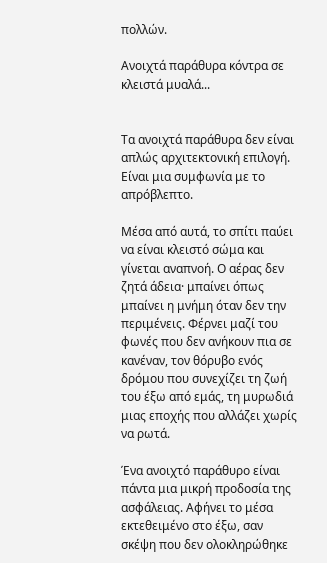πολλών.

Ανοιχτά παράθυρα κόντρα σε κλειστά μυαλά...


Τα ανοιχτά παράθυρα δεν είναι απλώς αρχιτεκτονική επιλογή. Είναι μια συμφωνία με το απρόβλεπτο.

Μέσα από αυτά, το σπίτι παύει να είναι κλειστό σώμα και γίνεται αναπνοή. Ο αέρας δεν ζητά άδεια· μπαίνει όπως μπαίνει η μνήμη όταν δεν την περιμένεις. Φέρνει μαζί του φωνές που δεν ανήκουν πια σε κανέναν, τον θόρυβο ενός δρόμου που συνεχίζει τη ζωή του έξω από εμάς, τη μυρωδιά μιας εποχής που αλλάζει χωρίς να ρωτά.

Ένα ανοιχτό παράθυρο είναι πάντα μια μικρή προδοσία της ασφάλειας. Αφήνει το μέσα εκτεθειμένο στο έξω, σαν σκέψη που δεν ολοκληρώθηκε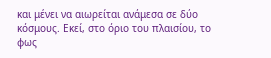και μένει να αιωρείται ανάμεσα σε δύο κόσμους. Εκεί, στο όριο του πλαισίου, το φως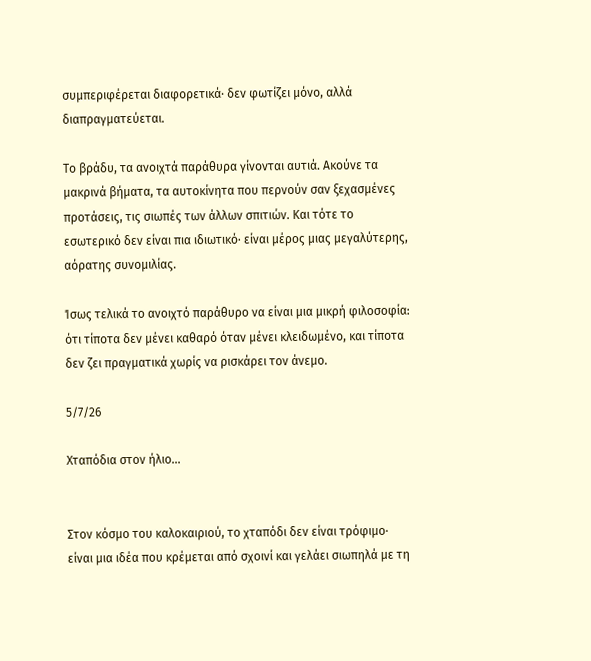συμπεριφέρεται διαφορετικά· δεν φωτίζει μόνο, αλλά διαπραγματεύεται.

Το βράδυ, τα ανοιχτά παράθυρα γίνονται αυτιά. Ακούνε τα μακρινά βήματα, τα αυτοκίνητα που περνούν σαν ξεχασμένες προτάσεις, τις σιωπές των άλλων σπιτιών. Και τότε το εσωτερικό δεν είναι πια ιδιωτικό· είναι μέρος μιας μεγαλύτερης, αόρατης συνομιλίας.

Ίσως τελικά το ανοιχτό παράθυρο να είναι μια μικρή φιλοσοφία: ότι τίποτα δεν μένει καθαρό όταν μένει κλειδωμένο, και τίποτα δεν ζει πραγματικά χωρίς να ρισκάρει τον άνεμο.

5/7/26

Χταπόδια στον ήλιο...


Στον κόσμο του καλοκαιριού, το χταπόδι δεν είναι τρόφιμο· είναι μια ιδέα που κρέμεται από σχοινί και γελάει σιωπηλά με τη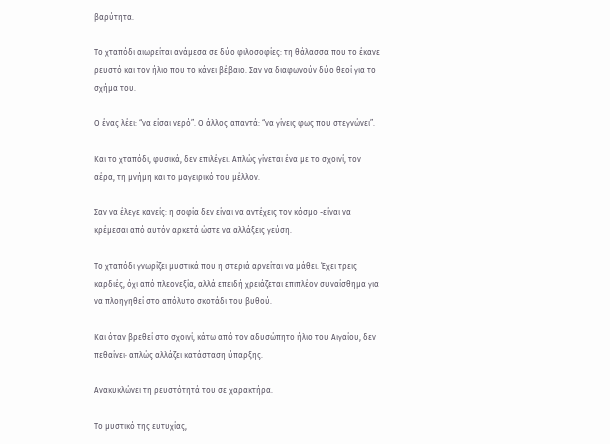βαρύτητα.

Το χταπόδι αιωρείται ανάμεσα σε δύο φιλοσοφίες: τη θάλασσα που το έκανε ρευστό και τον ήλιο που το κάνει βέβαιο. Σαν να διαφωνούν δύο θεοί για το σχήμα του.

Ο ένας λέει: “να είσαι νερό”. Ο άλλος απαντά: “να γίνεις φως που στεγνώνει”.

Και το χταπόδι, φυσικά, δεν επιλέγει. Απλώς γίνεται ένα με το σχοινί, τον αέρα, τη μνήμη και το μαγειρικό του μέλλον.

Σαν να έλεγε κανείς: η σοφία δεν είναι να αντέχεις τον κόσμο -είναι να κρέμεσαι από αυτόν αρκετά ώστε να αλλάξεις γεύση.

Το χταπόδι γνωρίζει μυστικά που η στεριά αρνείται να μάθει. Έχει τρεις καρδιές, όχι από πλεονεξία, αλλά επειδή χρειάζεται επιπλέον συναίσθημα για να πλοηγηθεί στο απόλυτο σκοτάδι του βυθού.

Και όταν βρεθεί στο σχοινί, κάτω από τον αδυσώπητο ήλιο του Αιγαίου, δεν πεθαίνει· απλώς αλλάζει κατάσταση ύπαρξης.

Ανακυκλώνει τη ρευστότητά του σε χαρακτήρα.

Το μυστικό της ευτυχίας,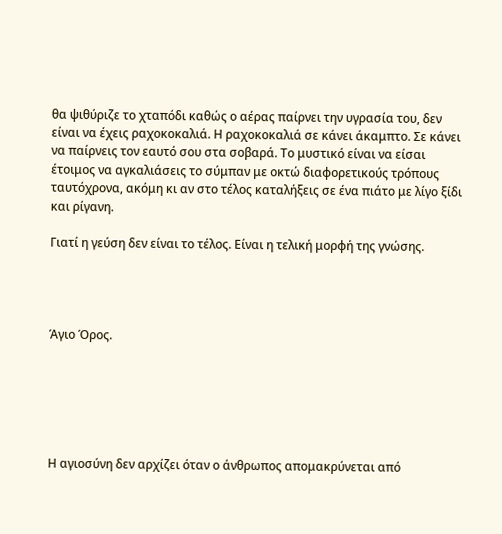θα ψιθύριζε το χταπόδι καθώς ο αέρας παίρνει την υγρασία του, δεν είναι να έχεις ραχοκοκαλιά. Η ραχοκοκαλιά σε κάνει άκαμπτο. Σε κάνει να παίρνεις τον εαυτό σου στα σοβαρά. Το μυστικό είναι να είσαι έτοιμος να αγκαλιάσεις το σύμπαν με οκτώ διαφορετικούς τρόπους ταυτόχρονα, ακόμη κι αν στο τέλος καταλήξεις σε ένα πιάτο με λίγο ξίδι και ρίγανη.

Γιατί η γεύση δεν είναι το τέλος. Είναι η τελική μορφή της γνώσης.




Άγιο Όρος.






Η αγιοσύνη δεν αρχίζει όταν ο άνθρωπος απομακρύνεται από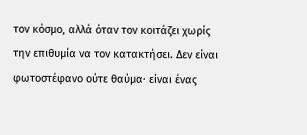τον κόσμο, αλλά όταν τον κοιτάζει χωρίς την επιθυμία να τον κατακτήσει. Δεν είναι φωτοστέφανο ούτε θαύμα· είναι ένας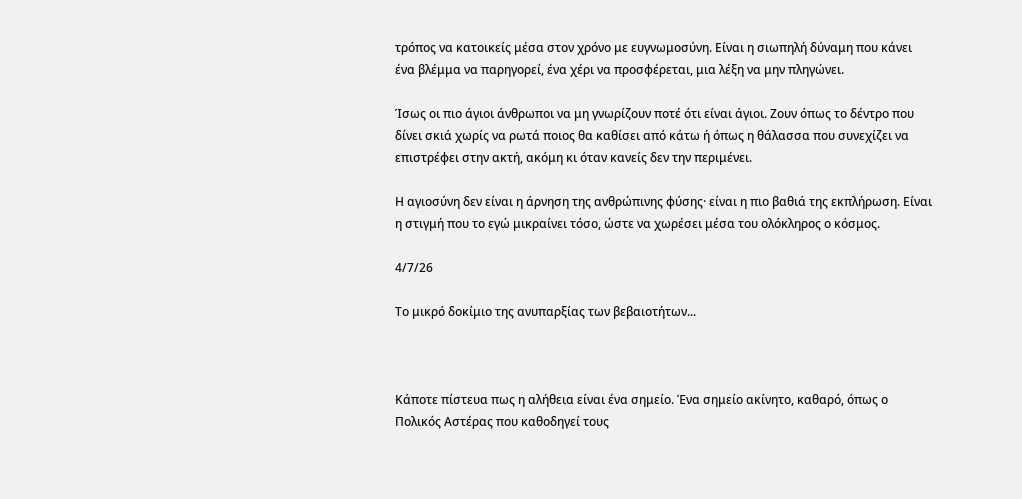τρόπος να κατοικείς μέσα στον χρόνο με ευγνωμοσύνη. Είναι η σιωπηλή δύναμη που κάνει ένα βλέμμα να παρηγορεί, ένα χέρι να προσφέρεται, μια λέξη να μην πληγώνει.

Ίσως οι πιο άγιοι άνθρωποι να μη γνωρίζουν ποτέ ότι είναι άγιοι. Ζουν όπως το δέντρο που δίνει σκιά χωρίς να ρωτά ποιος θα καθίσει από κάτω ή όπως η θάλασσα που συνεχίζει να επιστρέφει στην ακτή, ακόμη κι όταν κανείς δεν την περιμένει.

Η αγιοσύνη δεν είναι η άρνηση της ανθρώπινης φύσης· είναι η πιο βαθιά της εκπλήρωση. Είναι η στιγμή που το εγώ μικραίνει τόσο, ώστε να χωρέσει μέσα του ολόκληρος ο κόσμος.

4/7/26

Το μικρό δοκίμιο της ανυπαρξίας των βεβαιοτήτων...



Κάποτε πίστευα πως η αλήθεια είναι ένα σημείο. Ένα σημείο ακίνητο, καθαρό, όπως ο Πολικός Αστέρας που καθοδηγεί τους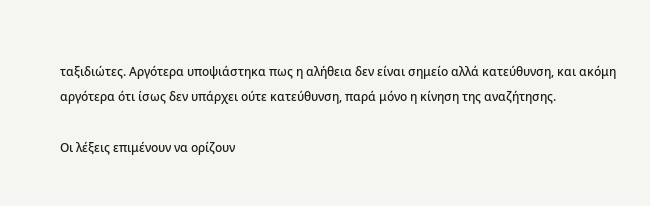ταξιδιώτες. Αργότερα υποψιάστηκα πως η αλήθεια δεν είναι σημείο αλλά κατεύθυνση, και ακόμη αργότερα ότι ίσως δεν υπάρχει ούτε κατεύθυνση, παρά μόνο η κίνηση της αναζήτησης.

Οι λέξεις επιμένουν να ορίζουν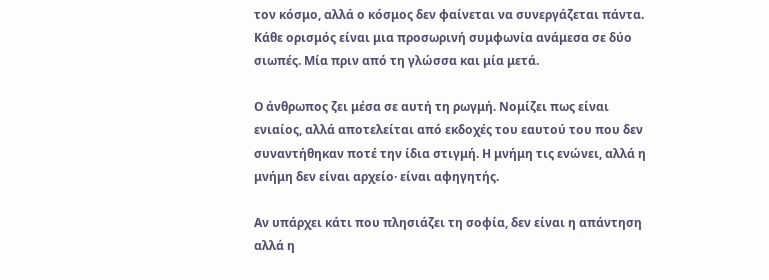τον κόσμο, αλλά ο κόσμος δεν φαίνεται να συνεργάζεται πάντα. Κάθε ορισμός είναι μια προσωρινή συμφωνία ανάμεσα σε δύο σιωπές. Μία πριν από τη γλώσσα και μία μετά.

Ο άνθρωπος ζει μέσα σε αυτή τη ρωγμή. Νομίζει πως είναι ενιαίος, αλλά αποτελείται από εκδοχές του εαυτού του που δεν συναντήθηκαν ποτέ την ίδια στιγμή. Η μνήμη τις ενώνει, αλλά η μνήμη δεν είναι αρχείο· είναι αφηγητής.

Αν υπάρχει κάτι που πλησιάζει τη σοφία, δεν είναι η απάντηση αλλά η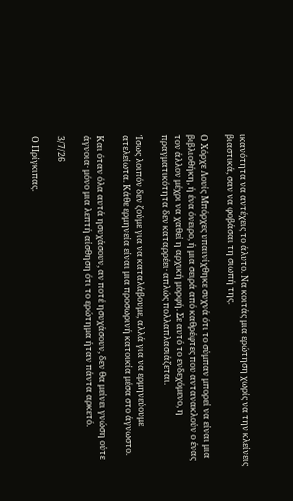ικανότητα να αντέχεις το άλυτο. Να κοιτάς μια ερώτηση χωρίς να την κλείνεις βιαστικά, σαν να φοβάσαι τη σιωπή της.

Ο Χόρχε Λουίς Μπόρχες υπαινίχθηκε συχνά ότι το σύμπαν μπορεί να είναι μια βιβλιοθήκη, ή ένα όνειρο, ή μια σειρά από καθρέφτες που αντανακλούν ο ένας τον άλλον μέχρι να χαθεί η αρχική μορφή. Σε αυτό το ενδεχόμενο, η πραγματικότητα δεν καταρρέει· απλώς πολλαπλασιάζεται.

Ίσως λοιπόν δεν ζούμε για να καταλάβουμε, αλλά για να ερμηνεύουμε ατελείωτα. Κάθε ερμηνεία είναι μια προσωρινή κατοικία μέσα στο άγνωστο.

Και όταν όλα αυτά ησυχάσουν, αν ποτέ ησυχάσουν, δεν θα μείνει γνώση ούτε άγνοια· μόνο μια λεπτή αίσθηση ότι το ερώτημα ήταν πάντα αρκετό.

3/7/26

Ο Πρίγκιπας.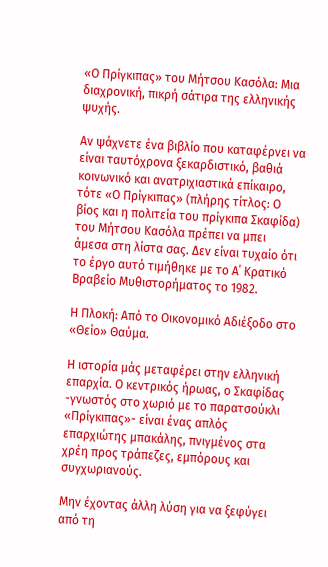«Ο Πρίγκιπας» του Μήτσου Κασόλα: Μια διαχρονική, πικρή σάτιρα της ελληνικής ψυχής.

Αν ψάχνετε ένα βιβλίο που καταφέρνει να είναι ταυτόχρονα ξεκαρδιστικό, βαθιά κοινωνικό και ανατριχιαστικά επίκαιρο, τότε «Ο Πρίγκιπας» (πλήρης τίτλος: Ο βίος και η πολιτεία του πρίγκιπα Σκαφίδα) του Μήτσου Κασόλα πρέπει να μπει άμεσα στη λίστα σας. Δεν είναι τυχαίο ότι το έργο αυτό τιμήθηκε με το Α΄ Κρατικό Βραβείο Μυθιστορήματος το 1982.

Η Πλοκή: Από το Οικονομικό Αδιέξοδο στο «Θείο» Θαύμα.

Η ιστορία μάς μεταφέρει στην ελληνική επαρχία. Ο κεντρικός ήρωας, ο Σκαφίδας -γνωστός στο χωριό με το παρατσούκλι «Πρίγκιπας»- είναι ένας απλός επαρχιώτης μπακάλης, πνιγμένος στα χρέη προς τράπεζες, εμπόρους και συγχωριανούς.

Μην έχοντας άλλη λύση για να ξεφύγει από τη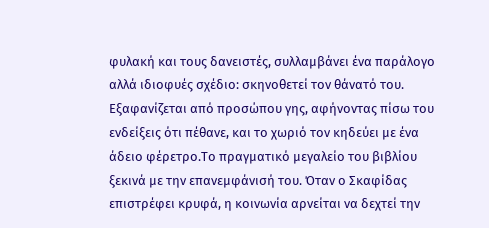φυλακή και τους δανειστές, συλλαμβάνει ένα παράλογο αλλά ιδιοφυές σχέδιο: σκηνοθετεί τον θάνατό του. Εξαφανίζεται από προσώπου γης, αφήνοντας πίσω του ενδείξεις ότι πέθανε, και το χωριό τον κηδεύει με ένα άδειο φέρετρο.Το πραγματικό μεγαλείο του βιβλίου ξεκινά με την επανεμφάνισή του. Όταν ο Σκαφίδας επιστρέφει κρυφά, η κοινωνία αρνείται να δεχτεί την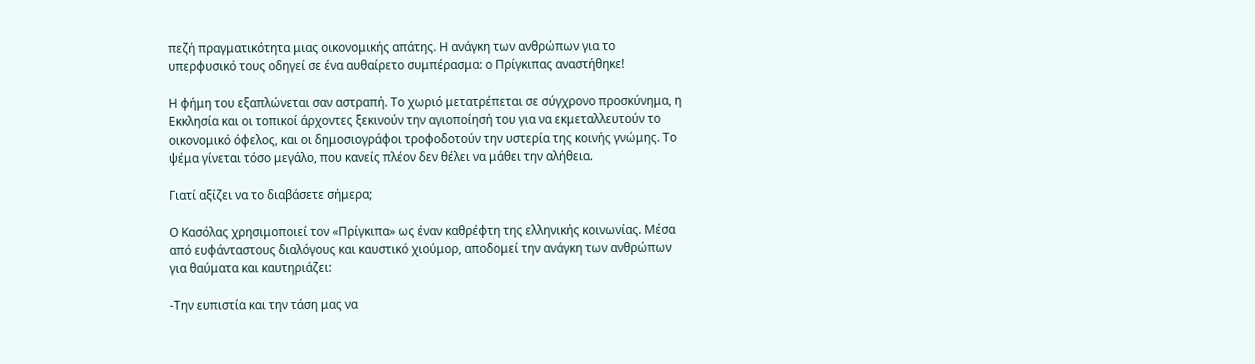πεζή πραγματικότητα μιας οικονομικής απάτης. Η ανάγκη των ανθρώπων για το υπερφυσικό τους οδηγεί σε ένα αυθαίρετο συμπέρασμα: ο Πρίγκιπας αναστήθηκε!

Η φήμη του εξαπλώνεται σαν αστραπή. Το χωριό μετατρέπεται σε σύγχρονο προσκύνημα, η Εκκλησία και οι τοπικοί άρχοντες ξεκινούν την αγιοποίησή του για να εκμεταλλευτούν το οικονομικό όφελος, και οι δημοσιογράφοι τροφοδοτούν την υστερία της κοινής γνώμης. Το ψέμα γίνεται τόσο μεγάλο, που κανείς πλέον δεν θέλει να μάθει την αλήθεια.

Γιατί αξίζει να το διαβάσετε σήμερα;

Ο Κασόλας χρησιμοποιεί τον «Πρίγκιπα» ως έναν καθρέφτη της ελληνικής κοινωνίας. Μέσα από ευφάνταστους διαλόγους και καυστικό χιούμορ, αποδομεί την ανάγκη των ανθρώπων για θαύματα και καυτηριάζει:

-Την ευπιστία και την τάση μας να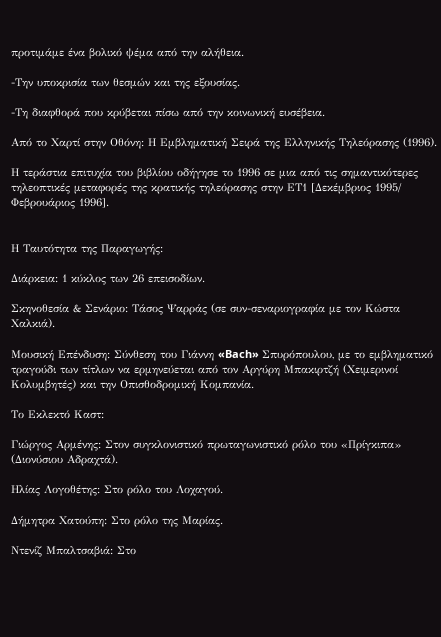προτιμάμε ένα βολικό ψέμα από την αλήθεια.

-Την υποκρισία των θεσμών και της εξουσίας.

-Τη διαφθορά που κρύβεται πίσω από την κοινωνική ευσέβεια.

Από το Χαρτί στην Οθόνη: Η Εμβληματική Σειρά της Ελληνικής Τηλεόρασης (1996).

Η τεράστια επιτυχία του βιβλίου οδήγησε το 1996 σε μια από τις σημαντικότερες τηλεοπτικές μεταφορές της κρατικής τηλεόρασης στην ΕΤ1 [Δεκέμβριος 1995/ Φεβρουάριος 1996].


Η Ταυτότητα της Παραγωγής:

Διάρκεια: 1 κύκλος των 26 επεισοδίων.

Σκηνοθεσία & Σενάριο: Τάσος Ψαρράς (σε συν-σεναριογραφία με τον Κώστα Χαλκιά).

Μουσική Επένδυση: Σύνθεση του Γιάννη «Bach» Σπυρόπουλου, με το εμβληματικό τραγούδι των τίτλων να ερμηνεύεται από τον Αργύρη Μπακιρτζή (Χειμερινοί Κολυμβητές) και την Οπισθοδρομική Κομπανία.

Το Εκλεκτό Καστ:

Γιώργος Αρμένης: Στον συγκλονιστικό πρωταγωνιστικό ρόλο του «Πρίγκιπα» (Διονύσιου Αδραχτά).

Ηλίας Λογοθέτης: Στο ρόλο του Λοχαγού.

Δήμητρα Χατούπη: Στο ρόλο της Μαρίας.

Ντενίζ Μπαλτσαβιά: Στο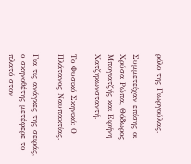ρόλο της Γιωργούλας.

Συμμετείχαν επίσης οι Χρύσα Ρώπα, Θόδωρος Μπογιατζής και Ειρήνη Χατζηκωνσταντή.

Το Φυσικό Σκηνικό: Ο Πλάτανος Ναυπακτίας.

Για τις ανάγκες της σειράς, ο σκηνοθέτης μετέφερε το πλατό στον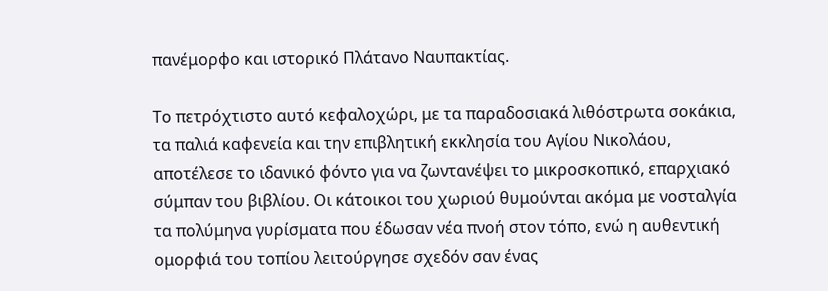πανέμορφο και ιστορικό Πλάτανο Ναυπακτίας.

Το πετρόχτιστο αυτό κεφαλοχώρι, με τα παραδοσιακά λιθόστρωτα σοκάκια, τα παλιά καφενεία και την επιβλητική εκκλησία του Αγίου Νικολάου, αποτέλεσε το ιδανικό φόντο για να ζωντανέψει το μικροσκοπικό, επαρχιακό σύμπαν του βιβλίου. Οι κάτοικοι του χωριού θυμούνται ακόμα με νοσταλγία τα πολύμηνα γυρίσματα που έδωσαν νέα πνοή στον τόπο, ενώ η αυθεντική ομορφιά του τοπίου λειτούργησε σχεδόν σαν ένας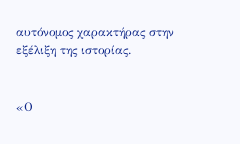αυτόνομος χαρακτήρας στην εξέλιξη της ιστορίας.


«Ο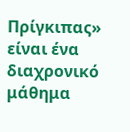Πρίγκιπας» είναι ένα διαχρονικό μάθημα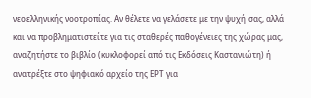νεοελληνικής νοοτροπίας. Αν θέλετε να γελάσετε με την ψυχή σας, αλλά και να προβληματιστείτε για τις σταθερές παθογένειες της χώρας μας, αναζητήστε το βιβλίο (κυκλοφορεί από τις Εκδόσεις Καστανιώτη) ή ανατρέξτε στο ψηφιακό αρχείο της ΕΡΤ για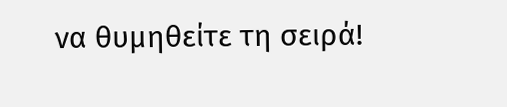να θυμηθείτε τη σειρά!